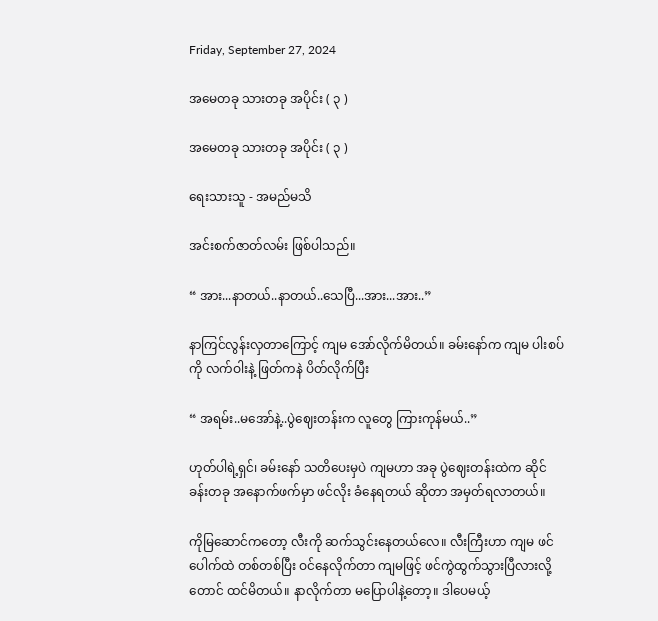Friday, September 27, 2024

အမေတခု သားတခု အပိုင်း ( ၃ )

အမေတခု သားတခု အပိုင်း ( ၃ )

ရေးသားသူ - အမည်မသိ

အင်းစက်ဇာတ်လမ်း ဖြစ်ပါသည်။

“ အား...နာတယ်..နာတယ်..သေပြီ...အား...အား..”

နာကြင်လွန်းလှတာကြောင့် ကျမ အော်လိုက်မိတယ်။ ခမ်းနော်က ကျမ ပါးစပ်ကို လက်ဝါးနဲ့ ဖြတ်ကနဲ ပိတ်လိုက်ပြီး

“ အရမ်း..မအော်နဲ့..ပွဲဈေးတန်းက လူတွေ ကြားကုန်မယ်..”

ဟုတ်ပါရဲ့ရှင်၊ ခမ်းနော် သတိပေးမှပဲ ကျမဟာ အခု ပွဲဈေးတန်းထဲက ဆိုင်ခန်းတခု အနောက်ဖက်မှာ ဖင်လိုး ခံနေရတယ် ဆိုတာ အမှတ်ရလာတယ်။

ကိုမြဆောင်ကတော့ လီးကို ဆက်သွင်းနေတယ်လေ။ လီးကြီးဟာ ကျမ ဖင်ပေါက်ထဲ တစ်တစ်ပြီး ဝင်နေလိုက်တာ ကျမဖြင့် ဖင်ကွဲထွက်သွားပြီလားလို့တောင် ထင်မိတယ်။ နာလိုက်တာ မပြောပါနဲ့တော့။ ဒါပေမယ့်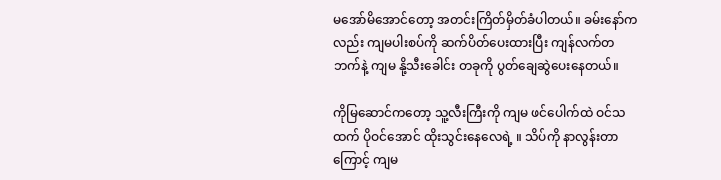မအော်မိအောင်တော့ အတင်းကြိတ်မှိတ်ခံပါတယ်။ ခမ်းနော်ကလည်း ကျမပါးစပ်ကို ဆက်ပိတ်ပေးထားပြီး ကျန်လက်တဘက်နဲ့ ကျမ နို့သီးခေါင်း တခုကို ပွတ်ချေဆွဲပေးနေတယ်။

ကိုမြဆောင်ကတော့ သူ့လီးကြီးကို ကျမ ဖင်ပေါက်ထဲ ဝင်သထက် ပိုဝင်အောင် ထိုးသွင်းနေလေရဲ့ ။ သိပ်ကို နာလွန်းတာကြောင့် ကျမ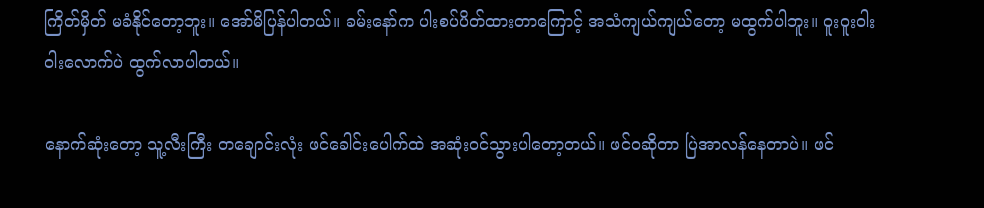ကြိတ်မှိတ် မခံနိုင်တော့ဘူး။ အော်မိပြန်ပါတယ်။ ခမ်းနော်က ပါးစပ်ပိတ်ထားတာကြောင့် အသံကျယ်ကျယ်တော့ မထွက်ပါဘူး။ ဝူးဝူးဝါးဝါးလောက်ပဲ ထွက်လာပါတယ်။

နောက်ဆုံးတော့ သူ့လီးကြီး တချောင်းလုံး ဖင်ခေါင်းပေါက်ထဲ အဆုံးဝင်သွားပါတော့တယ်။ ဖင်ဝဆိုတာ ပြဲအာလန်နေတာပဲ။ ဖင်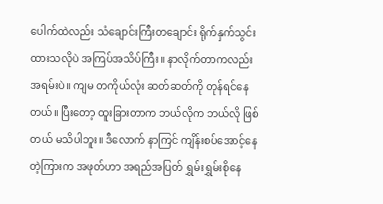ပေါက်ထဲလည်း သံချောင်းကြီးတချောင်း ရိုက်နှက်သွင်းထားသလိုပဲ အကြပ်အသိပ်ကြီး။ နာလိုက်တာကလည်း အရမ်းပဲ။ ကျမ တကိုယ်လုံး ဆတ်ဆတ်ကို တုန်ရင်နေတယ်။ ပြီးတော့ ထူးခြားတာက ဘယ်လိုက ဘယ်လို ဖြစ်တယ် မသိပါဘူး။ ဒီလောက် နာကြင် ကျိန်းစပ်အောင့်နေတဲ့ကြားက အဖုတ်ဟာ အရည်အပြတ် ရွှမ်းရွှမ်းစိုနေ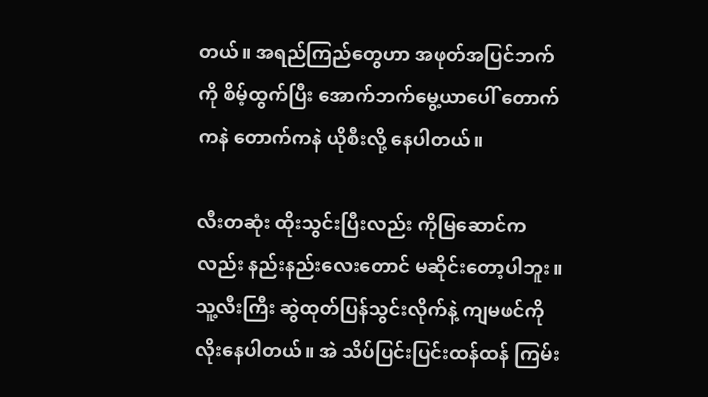တယ်။ အရည်ကြည်တွေဟာ အဖုတ်အပြင်ဘက်ကို စိမ့်ထွက်ပြီး အောက်ဘက်မွေ့ယာပေါ် တောက်ကနဲ တောက်ကနဲ ယိုစီးလို့ နေပါတယ်။

လီးတဆုံး ထိုးသွင်းပြီးလည်း ကိုမြဆောင်ကလည်း နည်းနည်းလေးတောင် မဆိုင်းတော့ပါဘူး။ သူ့လီးကြီး ဆွဲထုတ်ပြန်သွင်းလိုက်နဲ့ ကျမဖင်ကို လိုးနေပါတယ်။ အဲ သိပ်ပြင်းပြင်းထန်ထန် ကြမ်း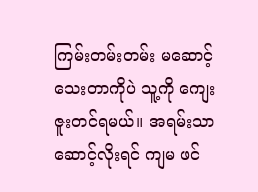ကြမ်းတမ်းတမ်း မဆောင့်သေးတာကိုပဲ သူ့ကို ကျေးဇူးတင်ရမယ်။ အရမ်းသာ ဆောင့်လိုးရင် ကျမ ဖင်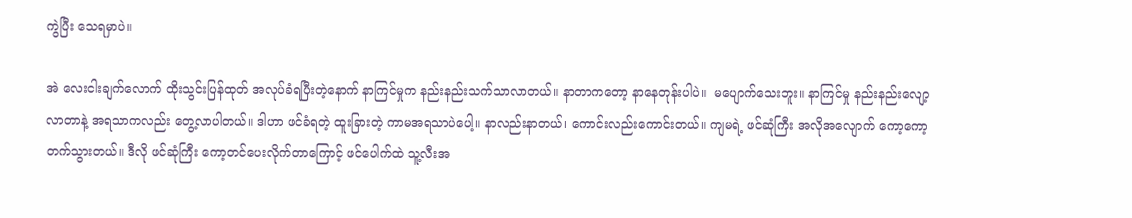ကွဲပြီး သေရမှာပဲ။

အဲ လေးငါးချက်လောက် ထိုးသွင်းပြန်ထုတ် အလုပ်ခံရပြီးတဲ့နောက် နာကြင်မှုက နည်းနည်းသက်သာလာတယ်။ နာတာကတော့ နာနေတုန်းပါပဲ။  မပျောက်သေးဘူး။ နာကြင်မှု နည်းနည်းလျော့လာတာနဲ့ အရသာကလည်း တွေ့လာပါတယ်။ ဒါဟာ ဖင်ခံရတဲ့ ထူးခြားတဲ့ ကာမအရသာပဲပေါ့။ နာလည်းနာတယ်၊ ကောင်းလည်းကောင်းတယ်။ ကျမရဲ့ ဖင်ဆုံကြီး အလိုအလျောက် ကော့ကော့တက်သွားတယ်။ ဒီလို ဖင်ဆုံကြီး ကော့တင်ပေးလိုက်တာကြောင့် ဖင်ပေါက်ထဲ သူ့လီးအ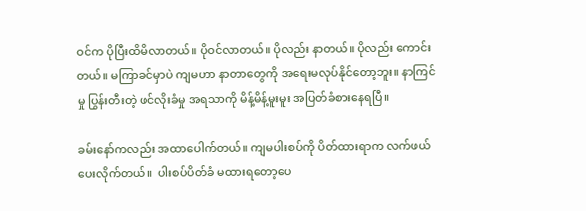ဝင်က ပိုပြီးထိမိလာတယ်။ ပိုဝင်လာတယ်။ ပိုလည်း နာတယ်။ ပိုလည်း ကောင်းတယ်။ မကြာခင်မှာပဲ ကျမဟာ နာတာတွေကို အရေးမလုပ်နိုင်တော့ဘူး။ နာကြင်မှု ပြွန်းတီးတဲ့ ဖင်လိုးခံမှု အရသာကို မိန့်မိန့်မူးမူး အပြတ်ခံစားနေရပြီ။

ခမ်းနော်ကလည်း အထာပေါက်တယ်။ ကျမပါးစပ်ကို ပိတ်ထားရာက လက်ဖယ်ပေးလိုက်တယ်။  ပါးစပ်ပိတ်ခံ မထားရတော့ပေ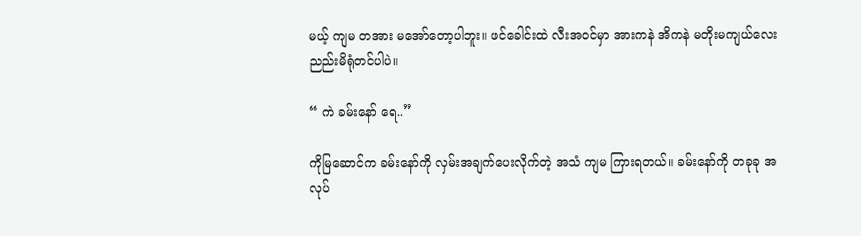မယ့် ကျမ တအား မအော်တော့ပါဘူး။ ဖင်ခေါင်းထဲ လီးအဝင်မှာ အားကနဲ အိကနဲ မတိုးမကျယ်လေး ညည်းမိရုံတင်ပါပဲ။

“ ကဲ ခမ်းနော် ရေ..”

ကိုမြဆောင်က ခမ်းနော်ကို လှမ်းအချက်ပေးလိုက်တဲ့ အသံ ကျမ ကြားရတယ်။ ခမ်းနော်ကို တခုခု အလုပ်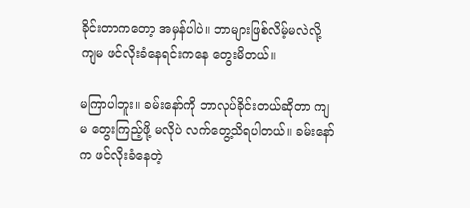ခိုင်းတာကတော့ အမှန်ပါပဲ။ ဘာများဖြစ်လိမ့်မလဲလို့ ကျမ ဖင်လိုးခံနေရင်းကနေ တွေးမိတယ်။

မကြာပါဘူး။ ခမ်းနော်ကို ဘာလုပ်ခိုင်းတယ်ဆိုတာ ကျမ တွေးကြည့်ဖို့ မလိုပဲ လက်တွေ့သိရပါတယ်။ ခမ်းနော်က ဖင်လိုးခံနေတဲ့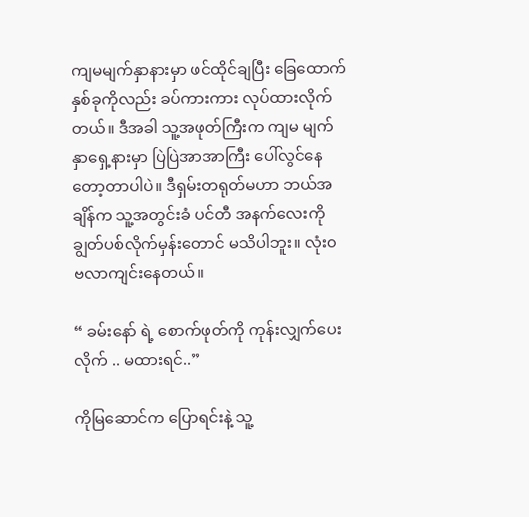ကျမမျက်နှာနားမှာ ဖင်ထိုင်ချပြီး ခြေထောက်နှစ်ခုကိုလည်း ခပ်ကားကား လုပ်ထားလိုက်တယ်။ ဒီအခါ သူ့အဖုတ်ကြီးက ကျမ မျက်နှာရှေ့နားမှာ ပြဲပြဲအာအာကြီး ပေါ်လွင်နေတော့တာပါပဲ။ ဒီရှမ်းတရုတ်မဟာ ဘယ်အချိန်က သူ့အတွင်းခံ ပင်တီ အနက်လေးကို ချွတ်ပစ်လိုက်မှန်းတောင် မသိပါဘူး။ လုံး၀ ဗလာကျင်းနေတယ်။

“ ခမ်းနော် ရဲ့ စောက်ဖုတ်ကို ကုန်းလျှက်ပေးလိုက် .. မထားရင်..”

ကိုမြဆောင်က ပြောရင်းနဲ့ သူ့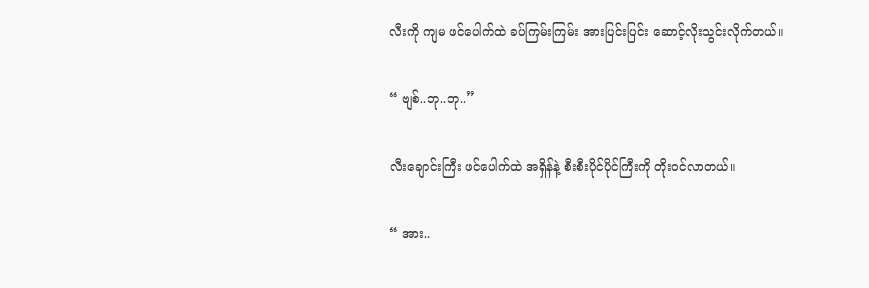လီးကို ကျမ ဖင်ပေါက်ထဲ ခပ်ကြမ်းကြမ်း အားပြင်းပြင်း ဆောင့်လိုးသွင်းလိုက်တယ်။

“ ဗျစ်..ဘု..ဘု..”

လီးချောင်းကြီး ဖင်ပေါက်ထဲ အရှိန်နဲ့ စီးစီးပိုင်ပိုင်ကြီးကို တိုးဝင်လာတယ်။

“ အား..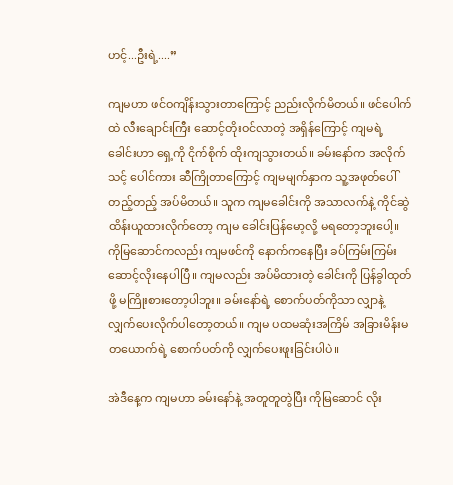ဟင့်...ဦးရဲ့....”

ကျမဟာ ဖင်ဝကျိန်းသွားတာကြောင့် ညည်းလိုက်မိတယ်။ ဖင်ပေါက်ထဲ လီးချောင်းကြီး ဆောင့်တိုးဝင်လာတဲ့ အရှိန်ကြောင့် ကျမရဲ့ ခေါင်းဟာ ရှေ့ကို ငိုက်စိုက် ထိုးကျသွားတယ်။ ခမ်းနော်က အလိုက်သင့် ပေါင်ကား ဆီကြိုတာကြောင့် ကျမမျက်နှာက သူ့အဖုတ်ပေါ် တည့်တည့် အပ်မိတယ်။ သူက ကျမခေါင်းကို အသာလက်နဲ့ ကိုင်ဆွဲ ထိန်းယူထားလိုက်တော့ ကျမ ခေါင်းပြန်မော့လို့ မရတော့ဘူးပေါ့။ ကိုမြဆောင်ကလည်း ကျမဖင်ကို နောက်ကနေပြီး ခပ်ကြမ်းကြမ်း ဆောင့်လိုးနေပါပြီ။ ကျမလည်း အပ်မိထားတဲ့ ခေါင်းကို ပြန်ခွါထုတ်ဖို့ မကြိုးစားတော့ပါဘူး။ ခမ်းနော်ရဲ့ စောက်ပတ်ကိုသာ လျှာနဲ့ လျှက်ပေးလိုက်ပါတော့တယ်။ ကျမ ပထမဆုံးအကြိမ် အခြားမိန်းမ တယောက်ရဲ့ စောက်ပတ်ကို လျှက်ပေးဖူးခြင်းပါပဲ။

အဲဒီနေ့က ကျမဟာ ခမ်းနော်နဲ့ အတူတူတွဲပြီး ကိုမြဆောင် လိုး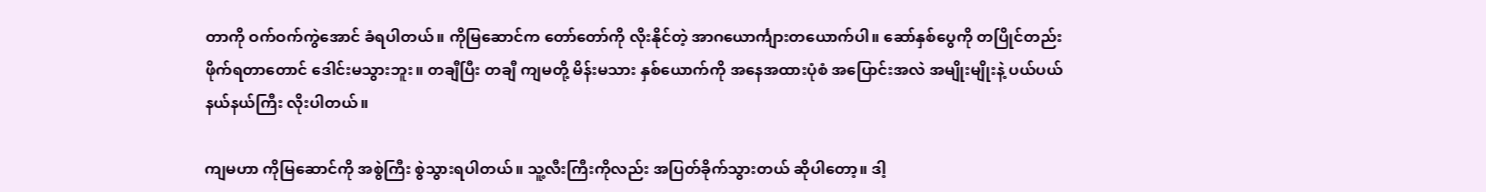တာကို ဝက်ဝက်ကွဲအောင် ခံရပါတယ်။ ကိုမြဆောင်က တော်တော်ကို လိုးနိုင်တဲ့ အာဂယောင်္ကျားတယောက်ပါ။ ဆော်နှစ်ပွေကို တပြိုင်တည်း ဖိုက်ရတာတောင် ဒေါင်းမသွားဘူး။ တချီပြီး တချီ ကျမတို့ မိန်းမသား နှစ်ယောက်ကို အနေအထားပုံစံ အပြောင်းအလဲ အမျိုးမျိုးနဲ့ ပယ်ပယ်နယ်နယ်ကြီး လိုးပါတယ်။

ကျမဟာ ကိုမြဆောင်ကို အစွဲကြီး စွဲသွားရပါတယ်။ သူ့လီးကြီးကိုလည်း အပြတ်ခိုက်သွားတယ် ဆိုပါတော့။ ဒါ့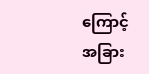ကြောင့် အခြား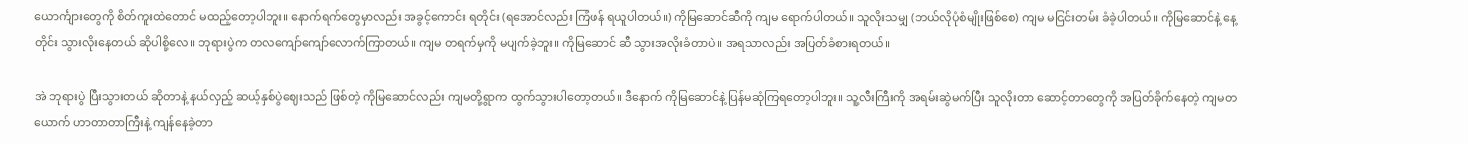ယောင်္ကျားတွေကို စိတ်ကူးထဲတောင် မထည့်တော့ပါဘူး။ နောက်ရက်တွေမှာလည်း အခွင့်ကောင်း ရတိုင်း (ရအောင်လည်း ကြံဖန် ရယူပါတယ်။) ကိုမြဆောင်ဆီကို ကျမ ရောက်ပါတယ်။ သူလိုးသမျှ (ဘယ်လိုပုံစံမျိုးဖြစ်စေ) ကျမ မငြင်းတမ်း ခံခဲ့ပါတယ်။ ကိုမြဆောင်နဲ့ နေ့တိုင်း သွားလိုးနေတယ် ဆိုပါစို့လေ။ ဘုရားပွဲက တလကျော်ကျော်လောက်ကြာတယ်။ ကျမ တရက်မှကို မပျက်ခဲ့ဘူး။ ကိုမြဆောင် ဆီ သွားအလိုးခံတာပဲ။ အရသာလည်း အပြတ်ခံစားရတယ်။

အဲ ဘုရားပွဲ ပြီးသွားတယ် ဆိုတာနဲ့ နယ်လှည့် ဆယ့်နှစ်ပွဲဈေးသည် ဖြစ်တဲ့ ကိုမြဆောင်လည်း ကျမတို့ရွာက ထွက်သွားပါတော့တယ်။ ဒီနောက် ကိုမြဆောင်နဲ့ ပြန်မဆုံကြရတော့ပါဘူး။ သူ့လီးကြီးကို အရမ်းဆွဲမက်ပြီး သူလိုးတာ ဆောင့်တာတွေကို အပြတ်ခိုက်နေတဲ့ ကျမတယောက် ဟာတာတာကြီးနဲ့ ကျန်နေခဲ့တာ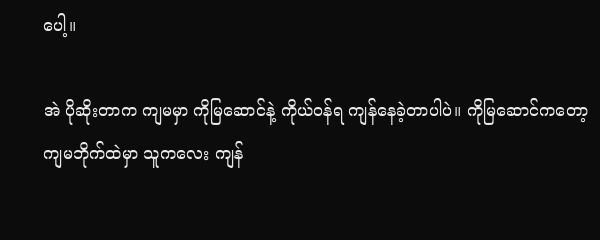ပေါ့။

အဲ ပိုဆိုးတာက ကျမမှာ ကိုမြဆောင်နဲ့ ကိုယ်ဝန်ရ ကျန်နေခဲ့တာပါပဲ။ ကိုမြဆောင်ကတော့ ကျမဘိုက်ထဲမှာ သူကလေး ကျန်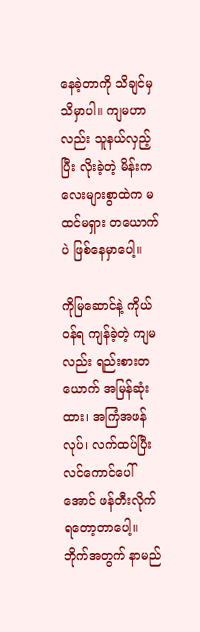နေခဲ့တာကို သိချင်မှ သိမှာပါ။ ကျမဟာလည်း သူနယ်လှည့်ပြီး လိုးခဲ့တဲ့ မိန်းကလေးများစွာထဲက မထင်မရှား တယောက်ပဲ ဖြစ်နေမှာပေါ့။

ကိုမြဆောင်နဲ့ ကိုယ်ဝန်ရ ကျန်ခဲ့တဲ့ ကျမလည်း ရည်းစားတယောက် အမြန်ဆုံးထား၊ အကြံအဖန်လုပ်၊ လက်ထပ်ပြီး လင်ကောင်ပေါ်အောင် ဖန်တီးလိုက်ရတော့တာပေါ့။ ဘိုက်အတွက် နာမည်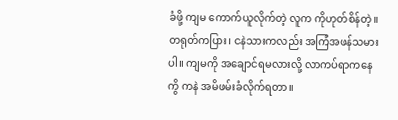ခံဖို့ ကျမ ကောက်ယူလိုက်တဲ့ လူက ကိုဟုတ်စိန်တဲ့။ တရုတ်ကပြား၊ ငနဲသားကလည်း အကြံအဖန်သမားပါ။ ကျမကို အချောင်ရမလားလို့ လာကပ်ရာကနေ ကွိ ကနဲ အမိဖမ်းခံလိုက်ရတာ။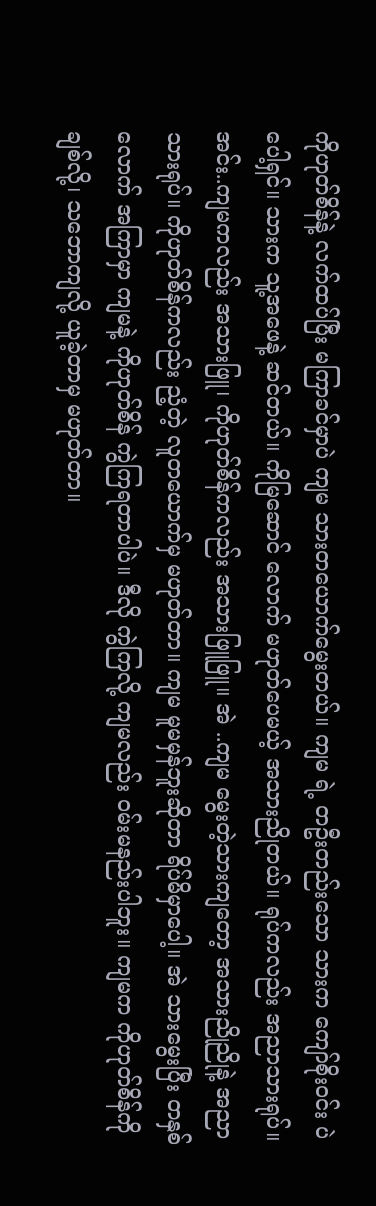ကိုဟုတ်စိန်နဲ့ လက်ထပ်ပြီး မကြာခင်မှာပဲ ကျမ သားတယောက်မွေးတယ်။ ကျမ ရဲ့ တဦးတည်းသော သားက ကျော်စိုးဝင်း ပဲပေါ့ရှင်။ သားက သူ့အဖေနဲ့ ဆင်တယ်။ ကိုမြဆောင် လောက် မဟုတ်ပေမယ့် အသားညိုတယ်။ ရုပ်ကလည်း အညာသားရုပ်။ အင်း..ကျမကလည်း အသားဖြူ၊ ကိုဟုတ်စိန်ကလည်း အသားဖြူဖြူ။ အဲ ..ကျမ မွေးတဲ့သားကျတော့ အသားညိုညိုနဲ့ အညာသားရုပ်။ ကိုဟုတ်စိန်ကလည်း ညံ့တဲ့ လူတယောက်မှ မဟုတ်တာ။ ကျမ မူမမှန်ဘူးဆိုတာ ရိပ်မိမှာပေါ့။ အဲ သားမွေးပြီး တနှစ်လောက် အကြာမှာ ကျမနဲ့ ကိုဟုတ်စိန် ကွဲကြရတာပါပဲ။ ဒီလို ကွဲကြလို့ ကျမလည်း ဝမ်းမနည်းပါဘူး။ ကျမက ကိုဟုတ်စိန်ကို ချစ်လို့၊ သဘောကျလို့ ယူခဲ့တာမှ မဟုတ်တာ။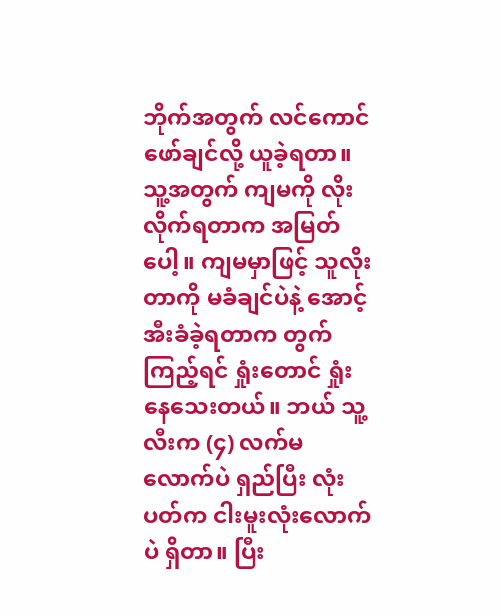ဘိုက်အတွက် လင်ကောင်ဖော်ချင်လို့ ယူခဲ့ရတာ။ သူ့အတွက် ကျမကို လိုးလိုက်ရတာက အမြတ်ပေါ့။ ကျမမှာဖြင့် သူလိုးတာကို မခံချင်ပဲနဲ့ အောင့်အီးခံခဲ့ရတာက တွက်ကြည့်ရင် ရှုံးတောင် ရှုံးနေသေးတယ်။ ဘယ် သူ့လီးက (၄) လက်မလောက်ပဲ ရှည်ပြီး လုံးပတ်က ငါးမူးလုံးလောက်ပဲ ရှိတာ။ ပြီး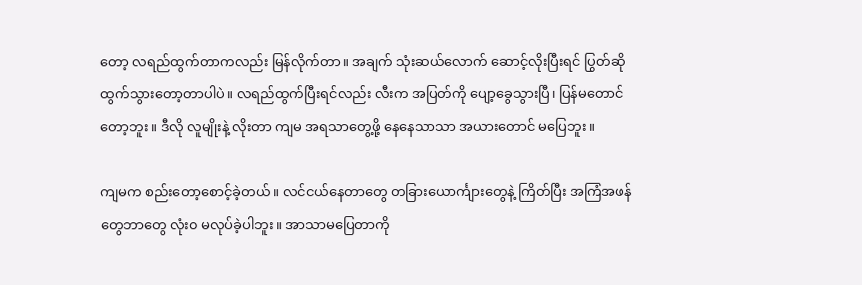တော့ လရည်ထွက်တာကလည်း မြန်လိုက်တာ။ အချက် သုံးဆယ်လောက် ဆောင့်လိုးပြီးရင် ပြွတ်ဆို ထွက်သွားတော့တာပါပဲ။ လရည်ထွက်ပြီးရင်လည်း လီးက အပြတ်ကို ပျော့ခွေသွားပြီ၊ ပြန်မတောင်တော့ဘူး။ ဒီလို လူမျိုးနဲ့ လိုးတာ ကျမ အရသာတွေ့ဖို့ နေနေသာသာ အယားတောင် မပြေဘူး။

ကျမက စည်းတော့စောင့်ခဲ့တယ်။ လင်ငယ်နေတာတွေ တခြားယောင်္ကျားတွေနဲ့ ကြိတ်ပြီး အကြံအဖန်တွေဘာတွေ လုံး၀ မလုပ်ခဲ့ပါဘူး။ အာသာမပြေတာကို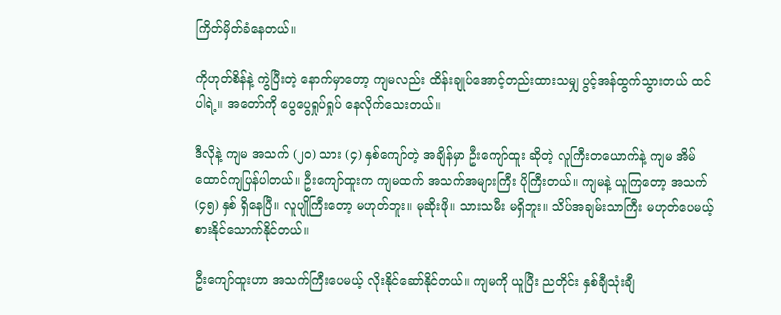ကြိတ်မှိတ်ခံနေတယ်။

ကိုဟုတ်စိန်နဲ့ ကွဲပြီးတဲ့ နောက်မှာတော့ ကျမလည်း ထိန်းချုပ်အောင့်တည်းထားသမျှ ပွင့်အန်ထွက်သွားတယ် ထင်ပါရဲ့။ အတော်ကို ပွေပွေရှုပ်ရှုပ် နေလိုက်သေးတယ်။

ဒီလိုနဲ့ ကျမ အသက် (၂၀) သား (၄) နှစ်ကျော်တဲ့ အချိန်မှာ ဦးကျော်ထူး ဆိုတဲ့ လူကြီးတယောက်နဲ့ ကျမ အိမ်ထောင်ကျပြန်ပါတယ်။ ဦးကျော်ထူးက ကျမထက် အသက်အများကြီး ပိုကြီးတယ်။ ကျမနဲ့ ယူကြတော့ အသက် (၄၅) နှစ် ရှိနေပြီ။ လူပျိုကြီးတော့ မဟုတ်ဘူး။ မုဆိုးဖို။ သားသမီး မရှိဘူး။ သိပ်အချမ်းသာကြီး မဟုတ်ပေမယ့် စားနိုင်သောက်နိုင်တယ်။

ဦးကျော်ထူးဟာ အသက်ကြီးပေမယ့် လိုးနိုင်ဆော်နိုင်တယ်။ ကျမကို ယူပြီး ညတိုင်း နှစ်ချီသုံးချီ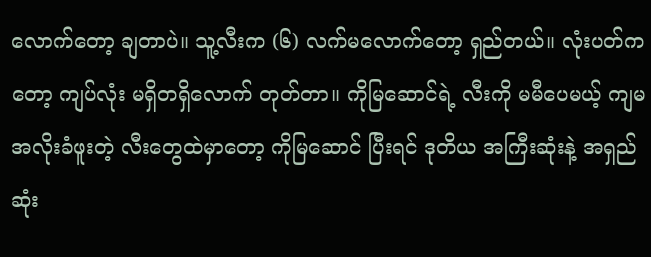လောက်တော့ ချတာပဲ။ သူ့လီးက (၆) လက်မလောက်တော့ ရှည်တယ်။ လုံးပတ်ကတော့ ကျပ်လုံး မရှိတရှိလောက် တုတ်တာ။ ကိုမြဆောင်ရဲ့ လီးကို မမီပေမယ့် ကျမ အလိုးခံဖူးတဲ့ လီးတွေထဲမှာတော့ ကိုမြဆောင် ပြီးရင် ဒုတိယ အကြီးဆုံးနဲ့ အရှည်ဆုံး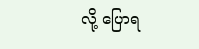လို့ ပြောရ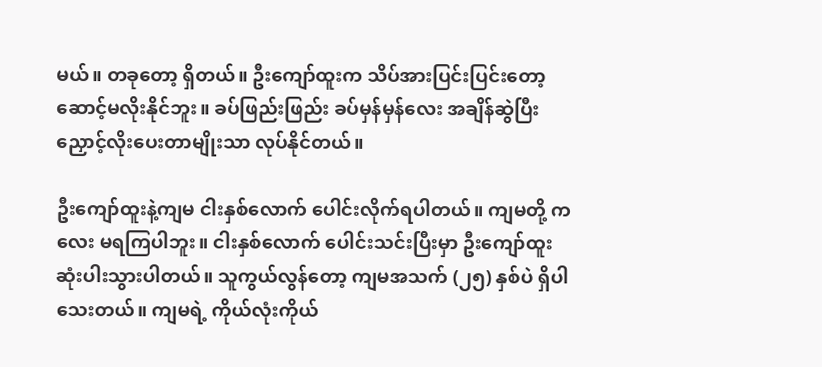မယ်။ တခုတော့ ရှိတယ်။ ဦးကျော်ထူးက သိပ်အားပြင်းပြင်းတော့ ဆောင့်မလိုးနိုင်ဘူး။ ခပ်ဖြည်းဖြည်း ခပ်မှန်မှန်လေး အချိန်ဆွဲပြီး ညှောင့်လိုးပေးတာမျိုးသာ လုပ်နိုင်တယ်။

ဦးကျော်ထူးနဲ့ကျမ ငါးနှစ်လောက် ပေါင်းလိုက်ရပါတယ်။ ကျမတို့ ကလေး မရကြပါဘူး။ ငါးနှစ်လောက် ပေါင်းသင်းပြီးမှာ ဦးကျော်ထူး ဆုံးပါးသွားပါတယ်။ သူကွယ်လွန်တော့ ကျမအသက် (၂၅) နှစ်ပဲ ရှိပါသေးတယ်။ ကျမရဲ့ ကိုယ်လုံးကိုယ်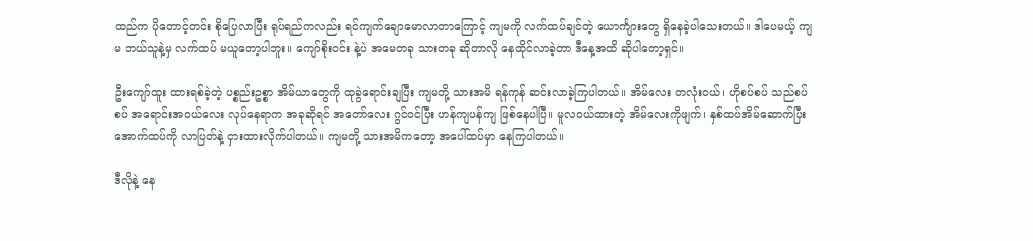ထည်က ပိုတောင့်တင်း စိုပြေလာပြီး ရုပ်ရည်ကလည်း ရင်ကျက်ချောမောလာတာကြောင့် ကျမကို လက်ထပ်ချင်တဲ့ ယောင်္ကျားတွေ ရှိနေခဲ့ပါသေးတယ်။ ဒါပေမယ့် ကျမ ဘယ်သူနဲ့မှ လက်ထပ် မယူတော့ပါဘူး။ ကျော်စိုးဝင်း နဲ့ပဲ အမေတခု သားတခု ဆိုတာလို နေထိုင်လာခဲ့တာ ဒီနေ့အထိ ဆိုပါတော့ရှင်။

ဦးကျော်ထူး ထားရစ်ခဲ့တဲ့ ပစ္စည်းဥစ္စာ အိမ်ယာတွေကို ထုခွဲရောင်းချပြီး ကျမတို့ သားအမိ ရန်ကုန် ဆင်းလာခဲ့ကြပါတယ်။ အိမ်လေး တလုံးဝယ်၊ ဟိုစပ်စပ် သည်စပ်စပ် အရောင်းအဝယ်လေး လုပ်နေရာက အခုဆိုရင် အတော်လေး ဂွင်ဝင်ပြီး ဟန်ကျပန်ကျ ဖြစ်နေပါပြီ။ မူလဝယ်ထားတဲ့ အိမ်လေးကိုဖျက်၊ နှစ်ထပ်အိမ်ဆောက်ပြီး အောက်ထပ်ကို လာပြတ်နဲ့ ငှားထားလိုက်ပါတယ်။ ကျမတို့ သားအမိကတော့ အပေါ်ထပ်မှာ နေကြပါတယ်။

ဒီလိုနဲ့ နေ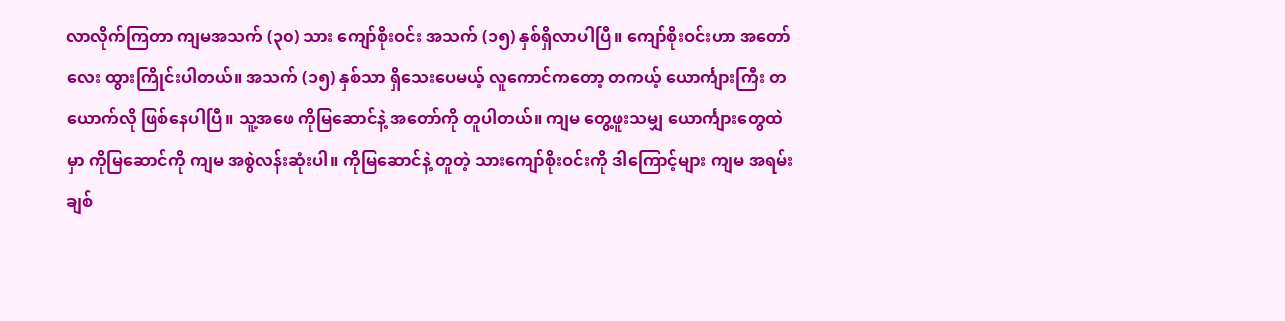လာလိုက်ကြတာ ကျမအသက် (၃၀) သား ကျော်စိုးဝင်း အသက် (၁၅) နှစ်ရှိလာပါပြီ။ ကျော်စိုးဝင်းဟာ အတော်လေး ထွားကြိုင်းပါတယ်။ အသက် (၁၅) နှစ်သာ ရှိသေးပေမယ့် လူကောင်ကတော့ တကယ့် ယောင်္ကျားကြီး တယောက်လို ဖြစ်နေပါပြီ။ သူ့အဖေ ကိုမြဆောင်နဲ့ အတော်ကို တူပါတယ်။ ကျမ တွေ့ဖူးသမျှ ယောင်္ကျားတွေထဲမှာ ကိုမြဆောင်ကို ကျမ အစွဲလန်းဆုံးပါ။ ကိုမြဆောင်နဲ့ တူတဲ့ သားကျော်စိုးဝင်းကို ဒါကြောင့်များ ကျမ အရမ်းချစ်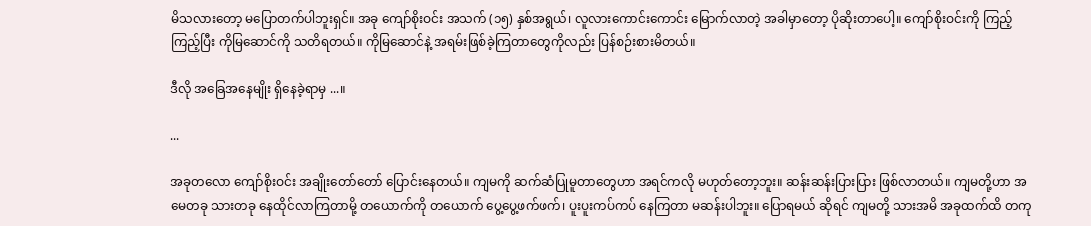မိသလားတော့ မပြောတက်ပါဘူးရှင်။ အခု ကျော်စိုးဝင်း အသက် (၁၅) နှစ်အရွယ်၊ လူလားကောင်းကောင်း မြောက်လာတဲ့ အခါမှာတော့ ပိုဆိုးတာပေါ့။ ကျော်စိုးဝင်းကို ကြည့်ကြည့်ပြီး ကိုမြဆောင်ကို သတိရတယ်။ ကိုမြဆောင်နဲ့ အရမ်းဖြစ်ခဲ့ကြတာတွေကိုလည်း ပြန်စဉ်းစားမိတယ်။

ဒီလို အခြေအနေမျိုး ရှိနေခဲ့ရာမှ ...။

...

အခုတလော ကျော်စိုးဝင်း အချိုးတော်တော် ပြောင်းနေတယ်။ ကျမကို ဆက်ဆံပြုမူတာတွေဟာ အရင်ကလို မဟုတ်တော့ဘူး။ ဆန်းဆန်းပြားပြား ဖြစ်လာတယ်။ ကျမတို့ဟာ အမေတခု သားတခု နေထိုင်လာကြတာမို့ တယောက်ကို တယောက် ပွေ့ပွေ့ဖက်ဖက်၊ ပူးပူးကပ်ကပ် နေကြတာ မဆန်းပါဘူး။ ပြောရမယ် ဆိုရင် ကျမတို့ သားအမိ အခုထက်ထိ တကု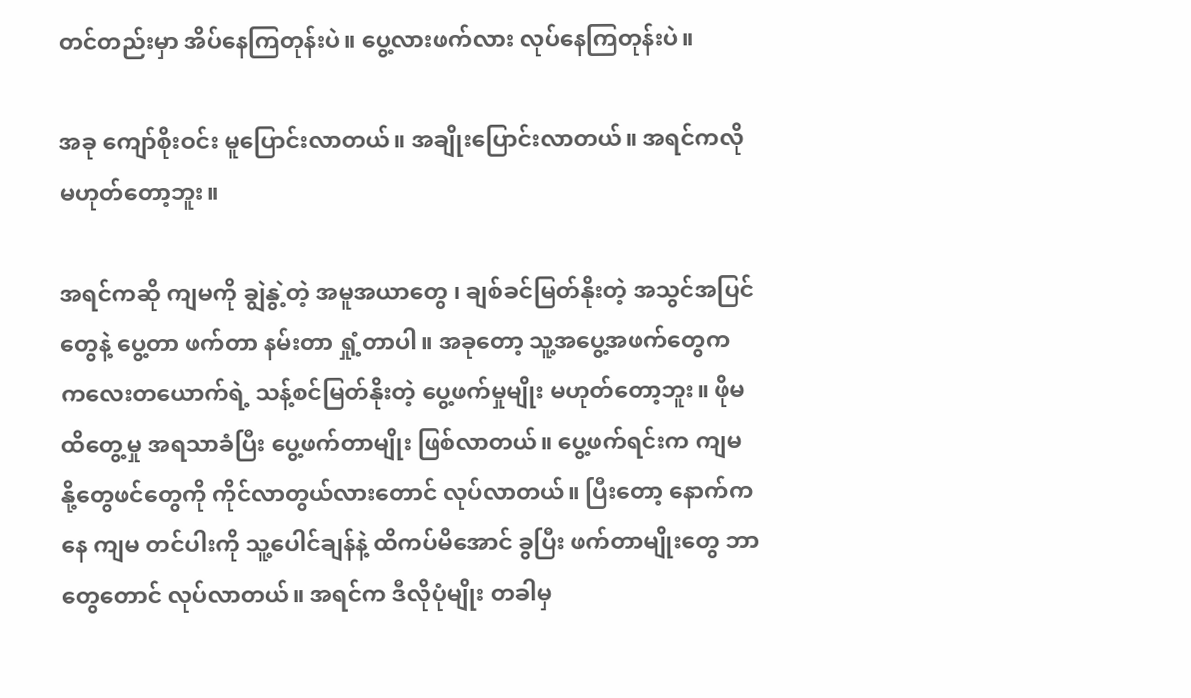တင်တည်းမှာ အိပ်နေကြတုန်းပဲ။ ပွေ့လားဖက်လား လုပ်နေကြတုန်းပဲ။

အခု ကျော်စိုးဝင်း မူပြောင်းလာတယ်။ အချိုးပြောင်းလာတယ်။ အရင်ကလို မဟုတ်တော့ဘူး။

အရင်ကဆို ကျမကို ချွဲနွဲ့တဲ့ အမူအယာတွေ ၊ ချစ်ခင်မြတ်နိုးတဲ့ အသွင်အပြင်တွေနဲ့ ပွေ့တာ ဖက်တာ နမ်းတာ ရှုံ့တာပါ။ အခုတော့ သူ့အပွေ့အဖက်တွေက ကလေးတယောက်ရဲ့ သန့်စင်မြတ်နိုးတဲ့ ပွေ့ဖက်မှုမျိုး မဟုတ်တော့ဘူး။ ဖိုမထိတွေ့မှု အရသာခံပြီး ပွေ့ဖက်တာမျိုး ဖြစ်လာတယ်။ ပွေ့ဖက်ရင်းက ကျမ နို့တွေဖင်တွေကို ကိုင်လာတွယ်လားတောင် လုပ်လာတယ်။ ပြီးတော့ နောက်ကနေ ကျမ တင်ပါးကို သူ့ပေါင်ချန်နဲ့ ထိကပ်မိအောင် ခွပြီး ဖက်တာမျိုးတွေ ဘာတွေတောင် လုပ်လာတယ်။ အရင်က ဒီလိုပုံမျိုး တခါမှ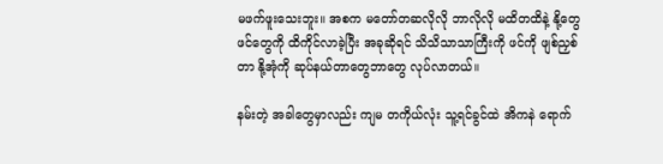မဖက်ဖူးသေးဘူး။ အစက မတော်တဆလိုလို ဘာလိုလို မထိတထိနဲ့ နို့တွေဖင်တွေကို ထိကိုင်လာခဲ့ပြီး အခုဆိုရင် သိသိသာသာကြီးကို ဖင်ကို ဖျစ်ညှစ်တာ နို့အုံကို ဆုပ်နယ်တာတွေဘာတွေ လုပ်လာတယ်။

နမ်းတဲ့ အခါတွေမှာလည်း ကျမ တကိုယ်လုံး သူ့ရင်ခွင်ထဲ အိကနဲ ရောက်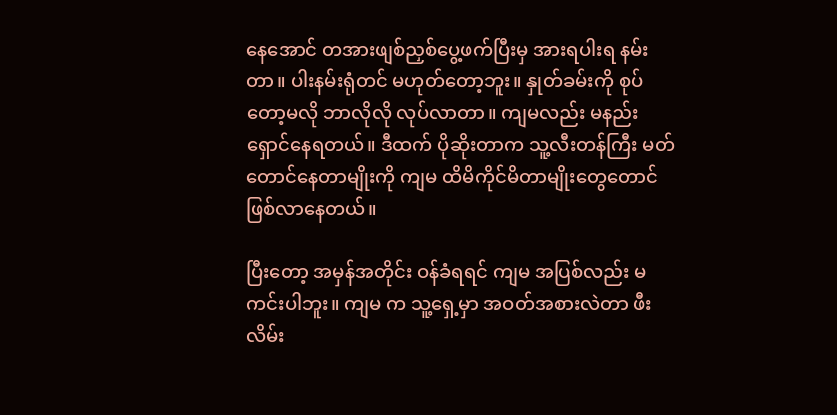နေအောင် တအားဖျစ်ညှစ်ပွေ့ဖက်ပြီးမှ အားရပါးရ နမ်းတာ။ ပါးနမ်းရုံတင် မဟုတ်တော့ဘူး။ နှုတ်ခမ်းကို စုပ်တော့မလို ဘာလိုလို လုပ်လာတာ။ ကျမလည်း မနည်းရှောင်နေရတယ်။ ဒီထက် ပိုဆိုးတာက သူ့လီးတန်ကြီး မတ်တောင်နေတာမျိုးကို ကျမ ထိမိကိုင်မိတာမျိုးတွေတောင် ဖြစ်လာနေတယ်။

ပြီးတော့ အမှန်အတိုင်း ဝန်ခံရရင် ကျမ အပြစ်လည်း မကင်းပါဘူး။ ကျမ က သူ့ရှေ့မှာ အဝတ်အစားလဲတာ ဖီးလိမ်း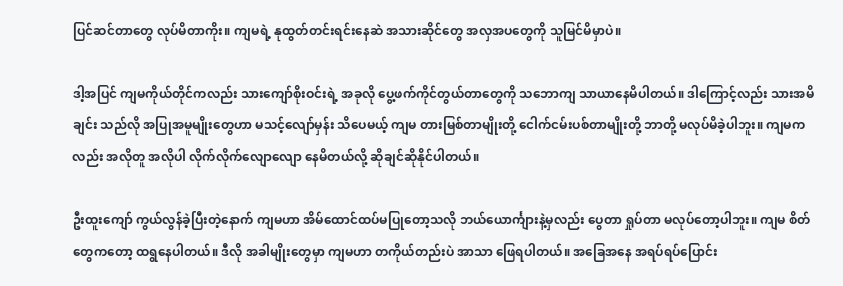ပြင်ဆင်တာတွေ လုပ်မိတာကိုး။ ကျမရဲ့ နုထွတ်တင်းရင်းနေဆဲ အသားဆိုင်တွေ အလှအပတွေကို သူမြင်မိမှာပဲ။

ဒါ့အပြင် ကျမကိုယ်တိုင်ကလည်း သားကျော်စိုးဝင်းရဲ့ အခုလို ပွေ့ဖက်ကိုင်တွယ်တာတွေကို သဘောကျ သာယာနေမိပါတယ်။ ဒါကြောင့်လည်း သားအမိချင်း သည်လို အပြုအမူမျိုးတွေဟာ မသင့်လျော်မှန်း သိပေမယ့် ကျမ တားမြစ်တာမျိုးတို့ ငေါက်ငမ်းပစ်တာမျိုးတို့ ဘာတို့ မလုပ်မိခဲ့ပါဘူး။ ကျမကလည်း အလိုတူ အလိုပါ လိုက်လိုက်လျောလျော နေမိတယ်လို့ ဆိုချင်ဆိုနိုင်ပါတယ်။

ဦးထူးကျော် ကွယ်လွန်ခဲ့ပြီးတဲ့နောက် ကျမဟာ အိမ်ထောင်ထပ်မပြုတော့သလို ဘယ်ယောင်္ကျားနဲ့မှလည်း ပွေတာ ရှုပ်တာ မလုပ်တော့ပါဘူး။ ကျမ စိတ်တွေကတော့ ထရွနေပါတယ်။ ဒီလို အခါမျိုးတွေမှာ ကျမဟာ တကိုယ်တည်းပဲ အာသာ ဖြေရပါတယ်။ အခြေအနေ အရပ်ရပ်ပြောင်း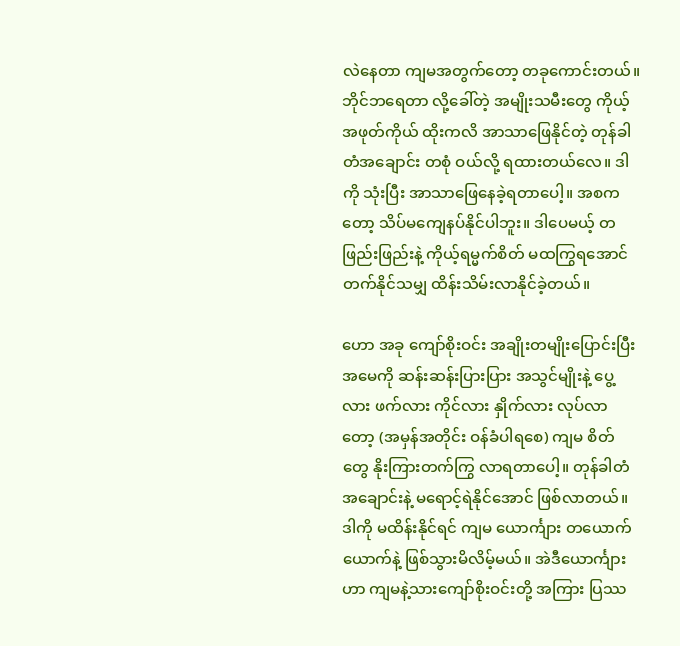လဲနေတာ ကျမအတွက်တော့ တခုကောင်းတယ်။ ဘိုင်ဘရေတာ လို့ခေါ်တဲ့ အမျိုးသမီးတွေ ကိုယ့်အဖုတ်ကိုယ် ထိုးကလိ အာသာဖြေနိုင်တဲ့ တုန်ခါတံအချောင်း တစုံ ဝယ်လို့ ရထားတယ်လေ။ ဒါကို သုံးပြီး အာသာဖြေနေခဲ့ရတာပေါ့။ အစကတော့ သိပ်မကျေနပ်နိုင်ပါဘူး။ ဒါပေမယ့် တဖြည်းဖြည်းနဲ့ ကိုယ့်ရမ္မက်စိတ် မထကြွရအောင် တက်နိုင်သမျှ ထိန်းသိမ်းလာနိုင်ခဲ့တယ်။

ဟော အခု ကျော်စိုးဝင်း အချိုးတမျိုးပြောင်းပြီး အမေကို ဆန်းဆန်းပြားပြား အသွင်မျိုးနဲ့ ပွေ့လား ဖက်လား ကိုင်လား နှိုက်လား လုပ်လာတော့ (အမှန်အတိုင်း ဝန်ခံပါရစေ) ကျမ စိတ်တွေ နိုးကြားတက်ကြွ လာရတာပေါ့။ တုန်ခါတံ အချောင်းနဲ့ မရောင့်ရဲနိုင်အောင် ဖြစ်လာတယ်။ ဒါကို မထိန်းနိုင်ရင် ကျမ ယောင်္ကျား တယောက်ယောက်နဲ့ ဖြစ်သွားမိလိမ့်မယ်။ အဲဒီယောင်္ကျားဟာ ကျမနဲ့သားကျော်စိုးဝင်းတို့ အကြား ပြဿ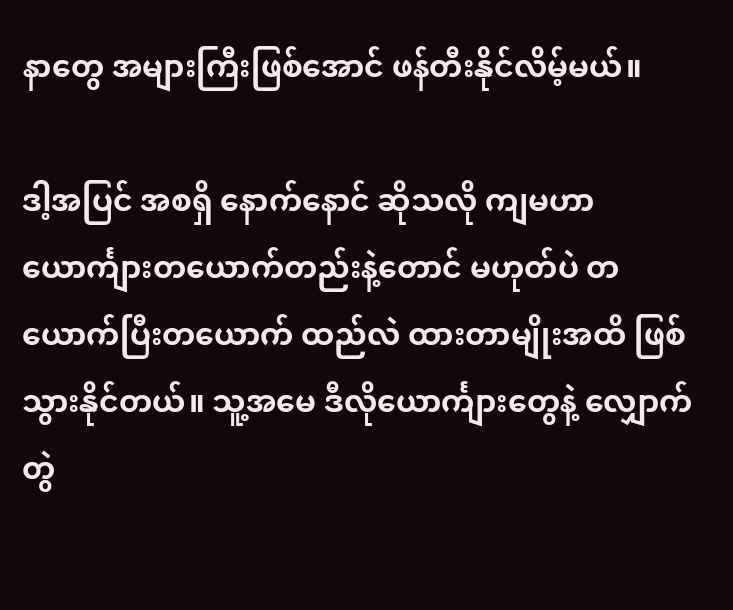နာတွေ အများကြီးဖြစ်အောင် ဖန်တီးနိုင်လိမ့်မယ်။

ဒါ့အပြင် အစရှိ နောက်နောင် ဆိုသလို ကျမဟာ ယောင်္ကျားတယောက်တည်းနဲ့တောင် မဟုတ်ပဲ တယောက်ပြီးတယောက် ထည်လဲ ထားတာမျိုးအထိ ဖြစ်သွားနိုင်တယ်။ သူ့အမေ ဒီလိုယောင်္ကျားတွေနဲ့ လျှောက်တွဲ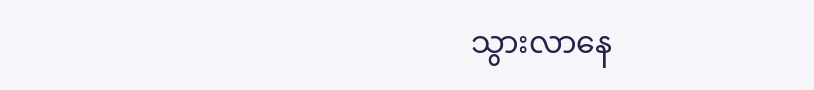သွားလာနေ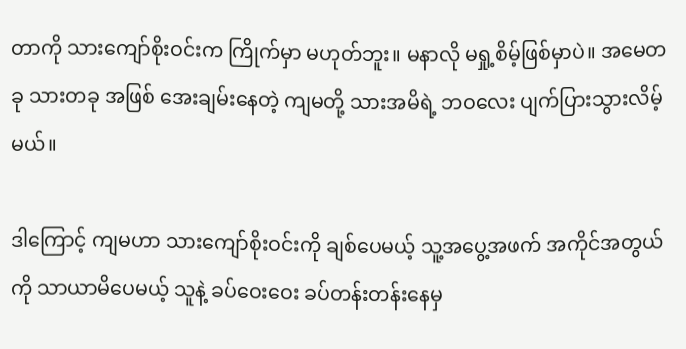တာကို သားကျော်စိုးဝင်းက ကြိုက်မှာ မဟုတ်ဘူး။ မနာလို မရှု့စိမ့်ဖြစ်မှာပဲ။ အမေတခု သားတခု အဖြစ် အေးချမ်းနေတဲ့ ကျမတို့ သားအမိရဲ့ ဘဝလေး ပျက်ပြားသွားလိမ့်မယ်။

ဒါကြောင့် ကျမဟာ သားကျော်စိုးဝင်းကို ချစ်ပေမယ့် သူ့အပွေ့အဖက် အကိုင်အတွယ်ကို သာယာမိပေမယ့် သူနဲ့ ခပ်ဝေးဝေး ခပ်တန်းတန်းနေမှ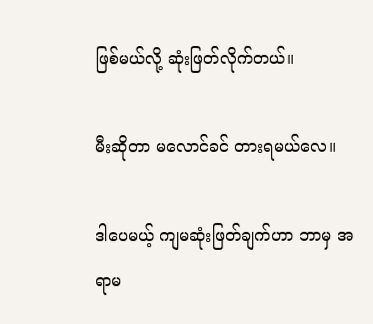ဖြစ်မယ်လို့ ဆုံးဖြတ်လိုက်တယ်။

မီးဆိုတာ မလောင်ခင် တားရမယ်လေ။

ဒါပေမယ့် ကျမဆုံးဖြတ်ချက်ဟာ ဘာမှ အရာမ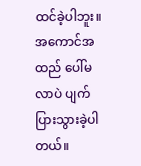ထင်ခဲ့ပါဘူး။ အကောင်အထည် ပေါ်မလာပဲ ပျက်ပြားသွားခဲ့ပါတယ်။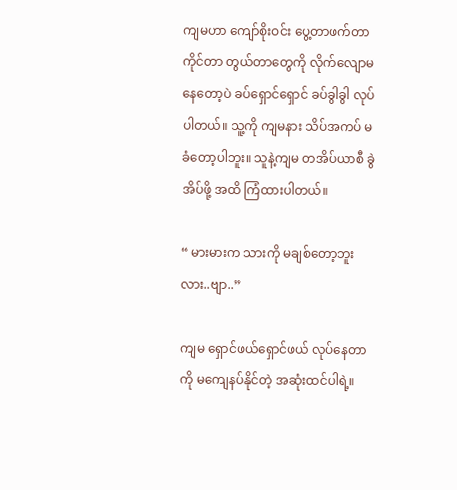ကျမဟာ ကျော်စိုးဝင်း ပွေ့တာဖက်တာ ကိုင်တာ တွယ်တာတွေကို လိုက်လျောမနေတော့ပဲ ခပ်ရှောင်ရှောင် ခပ်ခွါခွါ လုပ်ပါတယ်။ သူ့ကို ကျမနား သိပ်အကပ် မခံတော့ပါဘူး။ သူနဲ့ကျမ တအိပ်ယာစီ ခွဲအိပ်ဖို့ အထိ ကြံထားပါတယ်။

“ မားမားက သားကို မချစ်တော့ဘူးလား..ဗျာ..”

ကျမ ရှောင်ဖယ်ရှောင်ဖယ် လုပ်နေတာကို မကျေနပ်နိုင်တဲ့ အဆုံးထင်ပါရဲ့။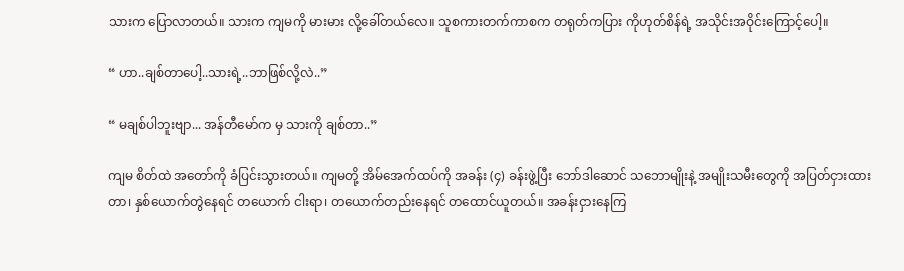သားက ပြောလာတယ်။ သားက ကျမကို မားမား လို့ခေါ်တယ်လေ။ သူစကားတက်ကာစက တရုတ်ကပြား ကိုဟုတ်စိန်ရဲ့ အသိုင်းအဝိုင်းကြောင့်ပေါ့။

“ ဟာ..ချစ်တာပေါ့..သားရဲ့..ဘာဖြစ်လို့လဲ..”

“ မချစ်ပါဘူးဗျာ... အန်တီမော်က မှ သားကို ချစ်တာ..”

ကျမ စိတ်ထဲ အတော်ကို ခံပြင်းသွားတယ်။ ကျမတို့ အိမ်အေက်ထပ်ကို အခန်း (၄) ခန်းဖွဲ့ပြီး ဘော်ဒါဆောင် သဘောမျိုးနဲ့ အမျိုးသမီးတွေကို အပြတ်ငှားထားတာ၊ နှစ်ယောက်တွဲနေရင် တယောက် ငါးရာ၊ တယောက်တည်းနေရင် တထောင်ယူတယ်။ အခန်းငှားနေကြ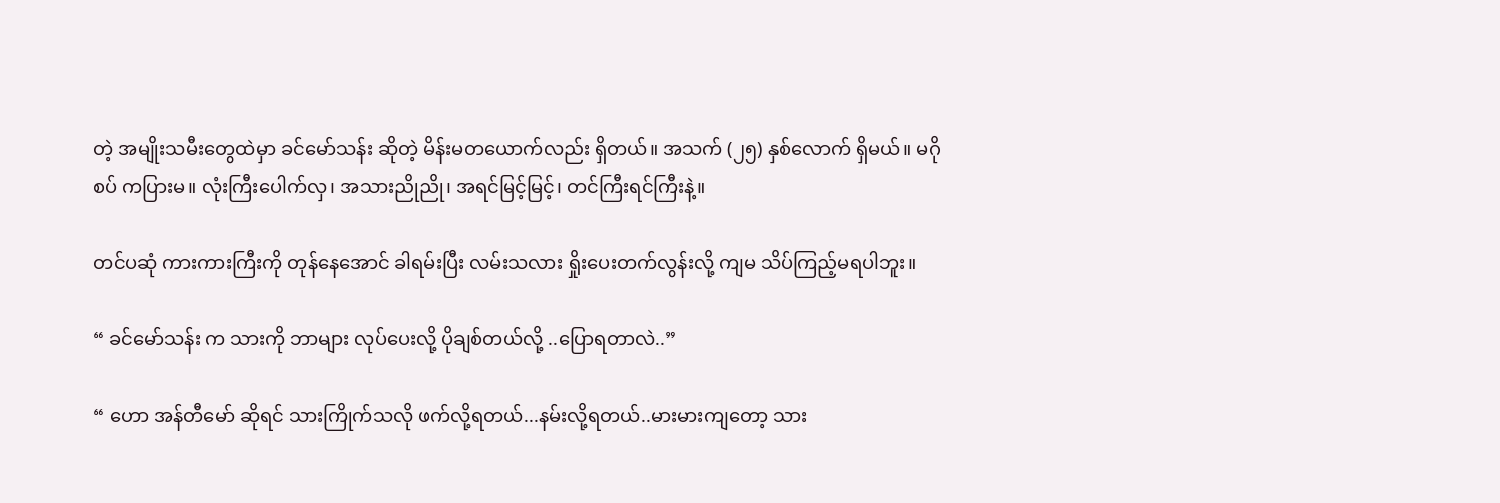တဲ့ အမျိုးသမီးတွေထဲမှာ ခင်မော်သန်း ဆိုတဲ့ မိန်းမတယောက်လည်း ရှိတယ်။ အသက် (၂၅) နှစ်လောက် ရှိမယ်။ မဂိုစပ် ကပြားမ။ လုံးကြီးပေါက်လှ၊ အသားညိုညို၊ အရင်မြင့်မြင့်၊ တင်ကြီးရင်ကြီးနဲ့။

တင်ပဆုံ ကားကားကြီးကို တုန်နေအောင် ခါရမ်းပြီး လမ်းသလား ရှိုးပေးတက်လွန်းလို့ ကျမ သိပ်ကြည့်မရပါဘူး။

“ ခင်မော်သန်း က သားကို ဘာများ လုပ်ပေးလို့ ပိုချစ်တယ်လို့ ..ပြောရတာလဲ..”

“ ဟော အန်တီမော် ဆိုရင် သားကြိုက်သလို ဖက်လို့ရတယ်...နမ်းလို့ရတယ်..မားမားကျတော့ သား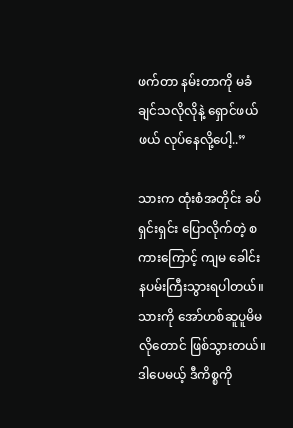ဖက်တာ နမ်းတာကို မခံချင်သလိုလိုနဲ့ ရှောင်ဖယ်ဖယ် လုပ်နေလို့ပေါ့..”

သားက ထုံးစံအတိုင်း ခပ်ရှင်းရှင်း ပြောလိုက်တဲ့ စကားကြောင့် ကျမ ခေါင်းနပမ်းကြီးသွားရပါတယ်။ သားကို အော်ဟစ်ဆူပူမိမလိုတောင် ဖြစ်သွားတယ်။ ဒါပေမယ့် ဒီကိစ္စကို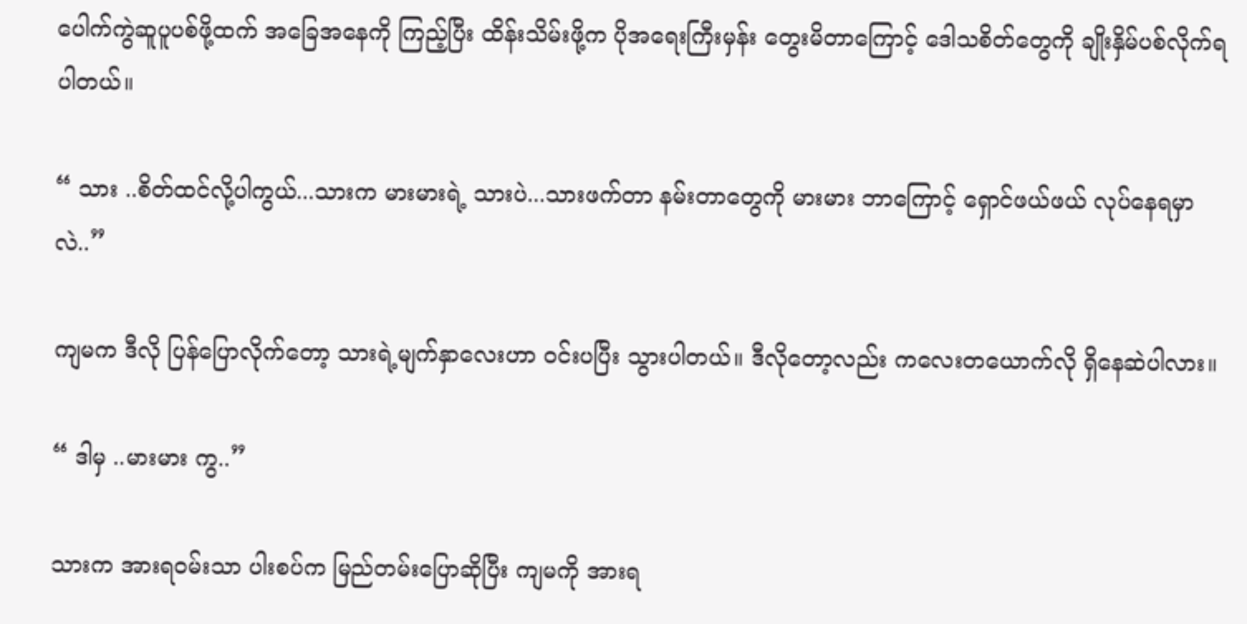ပေါက်ကွဲဆူပူပစ်ဖို့ထက် အခြေအနေကို ကြည့်ပြီး ထိန်းသိမ်းဖို့က ပိုအရေးကြီးမှန်း တွေးမိတာကြောင့် ဒေါသစိတ်တွေကို ချိုးနှိမ်ပစ်လိုက်ရပါတယ်။

“ သား ..စိတ်ထင်လို့ပါကွယ်...သားက မားမားရဲ့ သားပဲ...သားဖက်တာ နမ်းတာတွေကို မားမား ဘာကြောင့် ရှောင်ဖယ်ဖယ် လုပ်နေရမှာလဲ..”

ကျမက ဒီလို ပြန်ပြောလိုက်တော့ သားရဲ့မျက်နှာလေးဟာ ဝင်းပပြီး သွားပါတယ်။ ဒီလိုတော့လည်း ကလေးတယောက်လို ရှိနေဆဲပါလား။

“ ဒါမှ ..မားမား ကွ..”

သားက အားရဝမ်းသာ ပါးစပ်က မြည်တမ်းပြောဆိုပြီး ကျမကို အားရ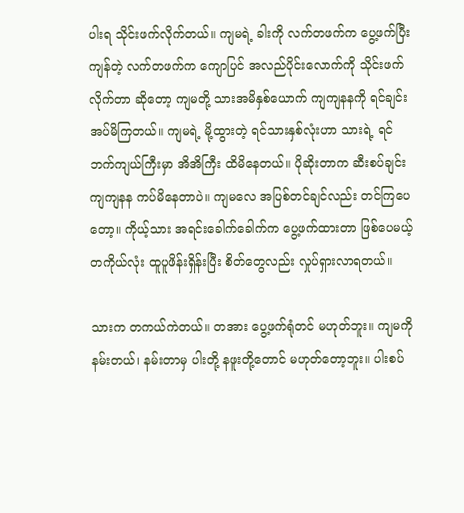ပါးရ သိုင်းဖက်လိုက်တယ်။ ကျမရဲ့ ခါးကို လက်တဖက်က ပွေ့ဖက်ပြီး ကျန်တဲ့ လက်တဖက်က ကျောပြင် အလည်ပိုင်းလောက်ကို သိုင်းဖက်လိုက်တာ ဆိုတော့ ကျမတို့ သားအမိနှစ်ယောက် ကျကျနနကို ရင်ချင်း အပ်မိကြတယ်။ ကျမရဲ့ မို့ထွားတဲ့ ရင်သားနှစ်လုံးဟာ သားရဲ့ ရင်ဘက်ကျယ်ကြီးမှာ အိအိကြီး ထိမိနေတယ်။ ပိုဆိုးတာက ဆီးစပ်ချင်း ကျကျနန ကပ်မိနေတာပဲ။ ကျမလေ အပြစ်တင်ချင်လည်း တင်ကြပေတော့။ ကိုယ့်သား အရင်းခေါက်ခေါက်က ပွေ့ဖက်ထားတာ ဖြစ်ပေမယ့် တကိုယ်လုံး ထူပူဖိန်းရှိန်းပြီး စိတ်တွေလည်း လှုပ်ရှားလာရတယ်။

သားက တကယ်ကဲတယ်။ တအား ပွေ့ဖက်ရုံတင် မဟုတ်ဘူး။ ကျမကို နမ်းတယ်၊ နမ်းတာမှ ပါးတို့ နဖူးတို့တောင် မဟုတ်တော့ဘူး။ ပါးစပ်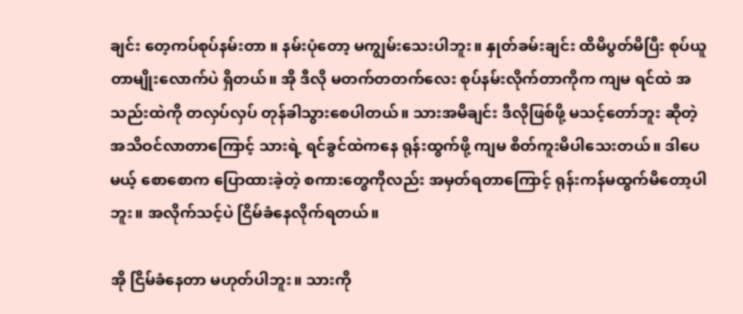ချင်း တေ့ကပ်စုပ်နမ်းတာ ။ နမ်းပုံတော့ မကျွမ်းသေးပါဘူး။ နှုတ်ခမ်းချင်း ထိမိပွတ်မိပြီး စုပ်ယူတာမျိုးလောက်ပဲ ရှိတယ်။ အို ဒီလို မတက်တတက်လေး စုပ်နမ်းလိုက်တာကိုက ကျမ ရင်ထဲ အသည်းထဲကို တလှပ်လှပ် တုန်ခါသွားစေပါတယ်။ သားအမိချင်း ဒီလိုဖြစ်ဖို့ မသင့်တော်ဘူး ဆိုတဲ့ အသိဝင်လာတာကြောင့် သားရဲ့ ရင်ခွင်ထဲကနေ ရုန်းထွက်ဖို့ ကျမ စိတ်ကူးမိပါသေးတယ်။ ဒါပေမယ့် စောစောက ပြောထားခဲ့တဲ့ စကားတွေကိုလည်း အမှတ်ရတာကြောင့် ရုန်းကန်မထွက်မိတော့ပါဘူး။ အလိုက်သင့်ပဲ ငြိမ်ခံနေလိုက်ရတယ်။

အို ငြိမ်ခံနေတာ မဟုတ်ပါဘူး။ သားကို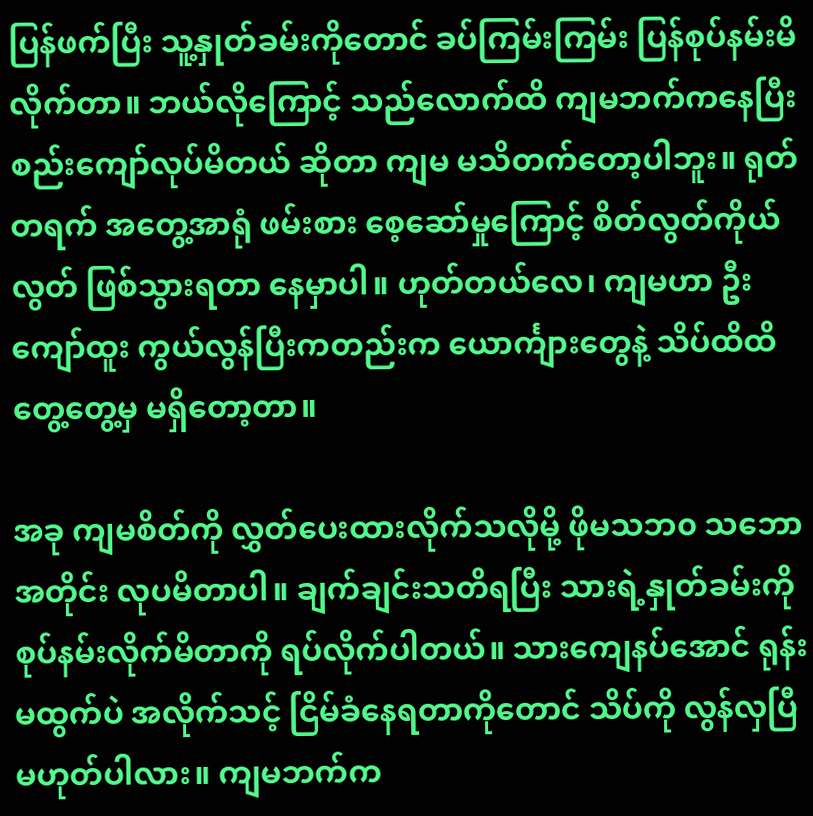ပြန်ဖက်ပြီး သူ့နှုတ်ခမ်းကိုတောင် ခပ်ကြမ်းကြမ်း ပြန်စုပ်နမ်းမိလိုက်တာ။ ဘယ်လိုကြောင့် သည်လောက်ထိ ကျမဘက်ကနေပြီး စည်းကျော်လုပ်မိတယ် ဆိုတာ ကျမ မသိတက်တော့ပါဘူး။ ရုတ်တရက် အတွေ့အာရုံ ဖမ်းစား စေ့ဆော်မှုကြောင့် စိတ်လွတ်ကိုယ်လွတ် ဖြစ်သွားရတာ နေမှာပါ။ ဟုတ်တယ်လေ၊ ကျမဟာ ဦးကျော်ထူး ကွယ်လွန်ပြီးကတည်းက ယောင်္ကျားတွေနဲ့ သိပ်ထိထိတွေ့တွေ့မှ မရှိတော့တာ။

အခု ကျမစိတ်ကို လွှတ်ပေးထားလိုက်သလိုမို့ ဖိုမသဘ၀ သဘောအတိုင်း လုပမိတာပါ။ ချက်ချင်းသတိရပြီး သားရဲ့နှုတ်ခမ်းကို စုပ်နမ်းလိုက်မိတာကို ရပ်လိုက်ပါတယ်။ သားကျေနပ်အောင် ရုန်းမထွက်ပဲ အလိုက်သင့် ငြိမ်ခံနေရတာကိုတောင် သိပ်ကို လွန်လှပြီ မဟုတ်ပါလား။ ကျမဘက်က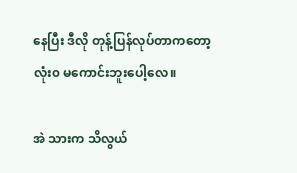နေပြီး ဒီလို တုန့်ပြန်လုပ်တာကတော့ လုံး၀ မကောင်းဘူးပေါ့လေ။

အဲ သားက သိလွယ်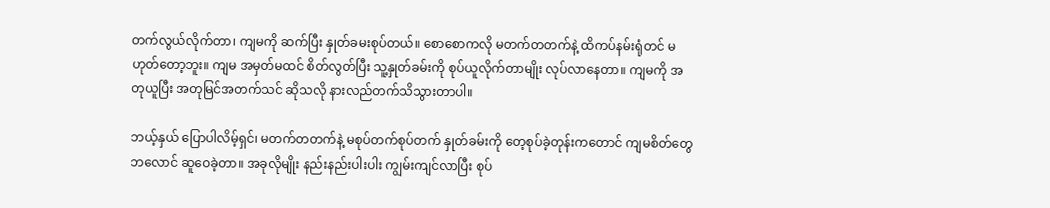တက်လွယ်လိုက်တာ၊ ကျမကို ဆက်ပြီး နှုတ်ခမးစုပ်တယ်။ စောစောကလို မတက်တတက်နဲ့ ထိကပ်နမ်းရုံတင် မဟုတ်တော့ဘူး။ ကျမ အမှတ်မထင် စိတ်လွတ်ပြီး သူ့နှုတ်ခမ်းကို စုပ်ယူလိုက်တာမျိုး လုပ်လာနေတာ။ ကျမကို အတုယူပြီး အတုမြင်အတက်သင် ဆိုသလို နားလည်တက်သိသွားတာပါ။

ဘယ့်နှယ် ပြောပါလိမ့်ရှင်၊ မတက်တတက်နဲ့ မစုပ်တက်စုပ်တက် နှုတ်ခမ်းကို တေ့စုပ်ခဲ့တုန်းကတောင် ကျမစိတ်တွေ ဘလောင် ဆူဝေခဲ့တာ။ အခုလိုမျိုး နည်းနည်းပါးပါး ကျွမ်းကျင်လာပြီး စုပ်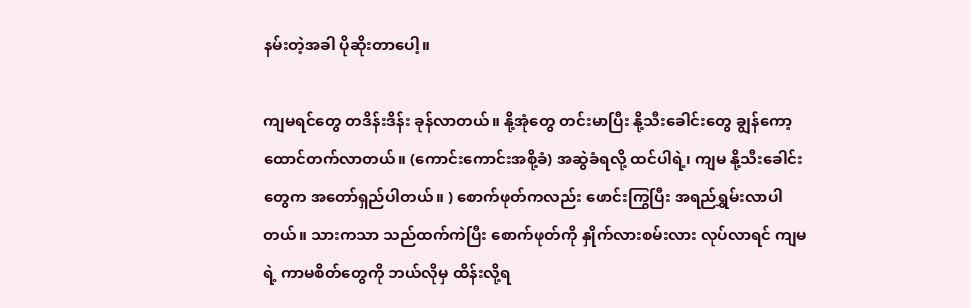နမ်းတဲ့အခါ ပိုဆိုးတာပေါ့။

ကျမရင်တွေ တဒိန်းဒိန်း ခုန်လာတယ်။ နို့အုံတွေ တင်းမာပြီး နို့သီးခေါင်းတွေ ချွန်ကော့ ထောင်တက်လာတယ်။ (ကောင်းကောင်းအစို့ခံ) အဆွဲခံရလို့ ထင်ပါရဲ့၊ ကျမ နို့သီးခေါင်းတွေက အတော်ရှည်ပါတယ်။ ) စောက်ဖုတ်ကလည်း ဖောင်းကြွပြီး အရည်ရွှမ်းလာပါတယ်။ သားကသာ သည်ထက်ကဲပြီး စောက်ဖုတ်ကို နှိုက်လားစမ်းလား လုပ်လာရင် ကျမရဲ့ ကာမစိတ်တွေကို ဘယ်လိုမှ ထိန်းလို့ရ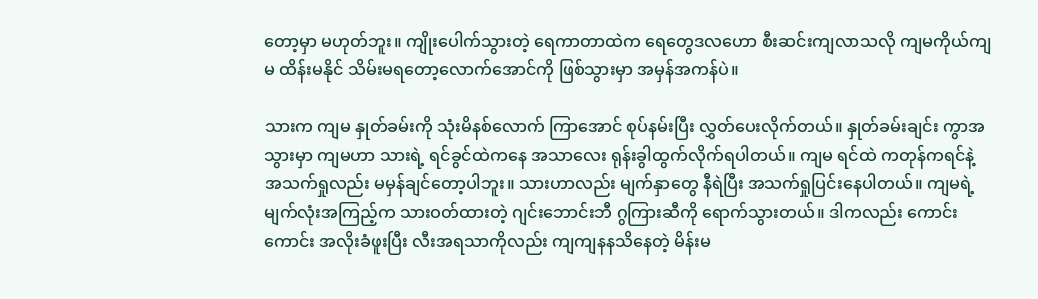တော့မှာ မဟုတ်ဘူး။ ကျိုးပေါက်သွားတဲ့ ရေကာတာထဲက ရေတွေဒလဟော စီးဆင်းကျလာသလို ကျမကိုယ်ကျမ ထိန်းမနိုင် သိမ်းမရတော့လောက်အောင်ကို ဖြစ်သွားမှာ အမှန်အကန်ပဲ။

သားက ကျမ နှုတ်ခမ်းကို သုံးမိနစ်လောက် ကြာအောင် စုပ်နမ်းပြီး လွှတ်ပေးလိုက်တယ်။ နှုတ်ခမ်းချင်း ကွာအသွားမှာ ကျမဟာ သားရဲ့ ရင်ခွင်ထဲကနေ အသာလေး ရုန်းခွါထွက်လိုက်ရပါတယ်။ ကျမ ရင်ထဲ ကတုန်ကရင်နဲ့ အသက်ရှုလည်း မမှန်ချင်တော့ပါဘူး။ သားဟာလည်း မျက်နှာတွေ နီရဲပြီး အသက်ရှုပြင်းနေပါတယ်။ ကျမရဲ့ မျက်လုံးအကြည့်က သားဝတ်ထားတဲ့ ဂျင်းဘောင်းဘီ ဂွကြားဆီကို ရောက်သွားတယ်။ ဒါကလည်း ကောင်းကောင်း အလိုးခံဖူးပြီး လီးအရသာကိုလည်း ကျကျနနသိနေတဲ့ မိန်းမ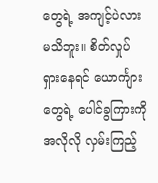တွေရဲ့ အကျင့်ပဲလား မသိဘူး။ စိတ်လှုပ်ရှားနေရင် ယောင်္ကျားတွေရဲ့ ပေါင်ခွကြားကို အလိုလို လှမ်းကြည့်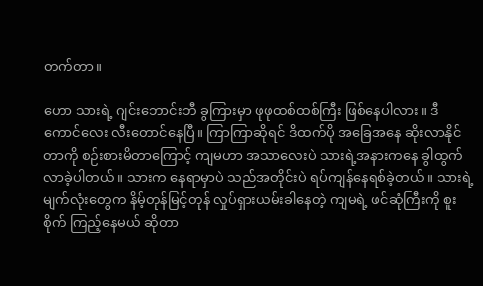တက်တာ။

ဟော သားရဲ့ ဂျင်းဘောင်းဘီ ခွကြားမှာ ဖုဖုထစ်ထစ်ကြီး ဖြစ်နေပါလား။ ဒီကောင်လေး လီးတောင်နေပြီ။ ကြာကြာဆိုရင် ဒိထက်ပို အခြေအနေ ဆိုးလာနိုင်တာကို စဉ်းစားမိတာကြောင့် ကျမဟာ အသာလေးပဲ သားရဲ့အနားကနေ ခွါထွက်လာခဲ့ပါတယ်။ သားက နေရာမှာပဲ သည်အတိုင်းပဲ ရပ်ကျန်နေရစ်ခဲ့တယ်။ သားရဲ့ မျက်လုံးတွေက နိမ့်တုန်မြင့်တုန် လှုပ်ရှားယမ်းခါနေတဲ့ ကျမရဲ့ ဖင်ဆုံကြီးကို စူးစိုက် ကြည့်နေမယ် ဆိုတာ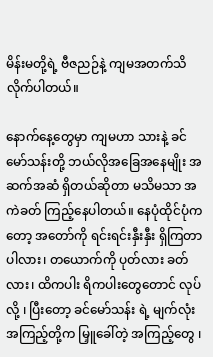မိန်းမတို့ရဲ့ ဗီဇညဉ်နဲ့ ကျမအတက်သိလိုက်ပါတယ်။

နောက်နေ့တွေမှာ ကျမဟာ သားနဲ့ ခင်မော်သန်းတို့ ဘယ်လိုအခြေအနေမျိုး အဆက်အဆံ ရှိတယ်ဆိုတာ မသိမသာ အကဲခတ် ကြည့်နေပါတယ်။ နေပုံထိုင်ပုံကတော့ အတော်ကို ရင်းရင်းနှီးနှီး ရှိကြတာပါလား၊ တယောက်ကို ပုတ်လား ခတ်လား၊ ထိကပါး ရိကပါးတွေတောင် လုပ်လို့ ၊ ပြီးတော့ ခင်မော်သန်း ရဲ့ မျက်လုံး အကြည့်တို့က မြှူခေါ်တဲ့ အကြည့်တွေ ၊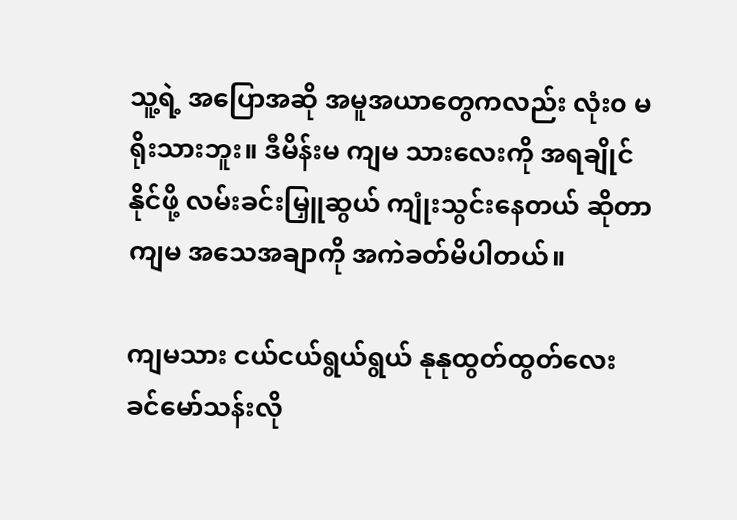သူ့ရဲ့ အပြောအဆို အမူအယာတွေကလည်း လုံး၀ မရိုးသားဘူး။ ဒီမိန်းမ ကျမ သားလေးကို အရချိုင်နိုင်ဖို့ လမ်းခင်းမြှူဆွယ် ကျုံးသွင်းနေတယ် ဆိုတာ ကျမ အသေအချာကို အကဲခတ်မိပါတယ်။

ကျမသား ငယ်ငယ်ရွယ်ရွယ် နုနုထွတ်ထွတ်လေး ခင်မော်သန်းလို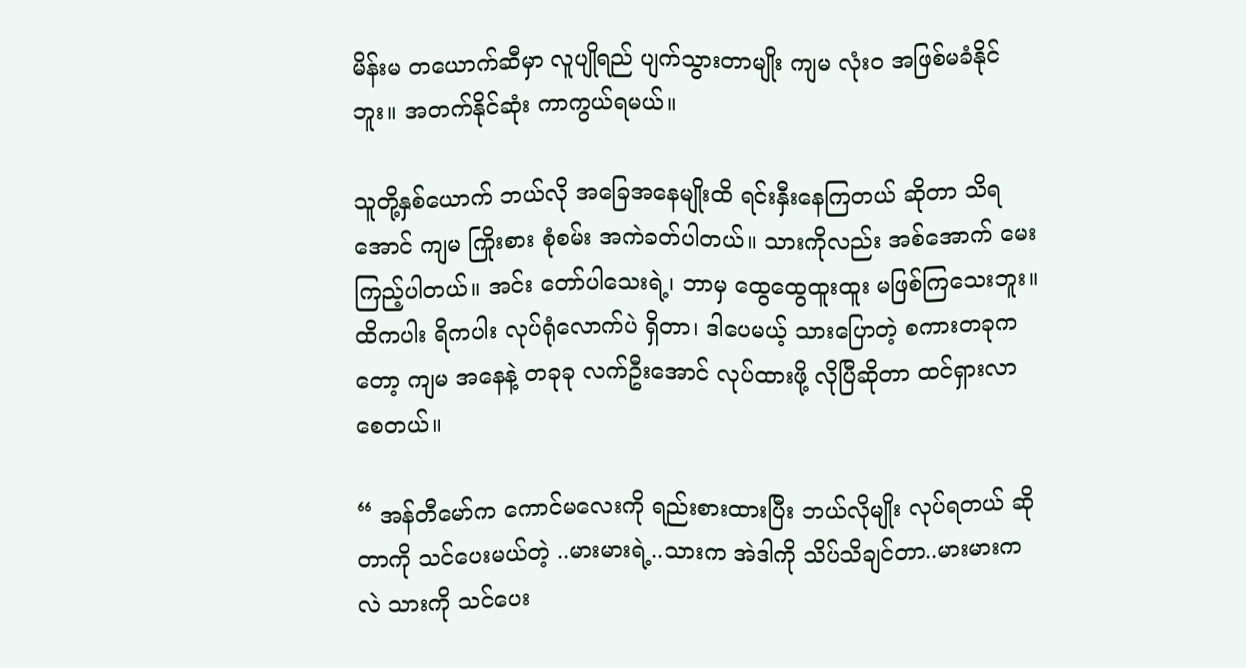မိန်းမ တယောက်ဆီမှာ လူပျိုရည် ပျက်သွားတာမျိုး ကျမ လုံး၀ အဖြစ်မခံနိုင်ဘူး။ အတက်နိုင်ဆုံး ကာကွယ်ရမယ်။

သူတို့နှစ်ယောက် ဘယ်လို အခြေအနေမျိုးထိ ရင်းနှီးနေကြတယ် ဆိုတာ သိရအောင် ကျမ ကြိုးစား စုံစမ်း အကဲခတ်ပါတယ်။ သားကိုလည်း အစ်အောက် မေးကြည့်ပါတယ်။ အင်း တော်ပါသေးရဲ့၊ ဘာမှ ထွေထွေထူးထူး မဖြစ်ကြသေးဘူး။ ထိကပါး ရိကပါး လုပ်ရုံလောက်ပဲ ရှိတာ၊ ဒါပေမယ့် သားပြောတဲ့ စကားတခုကတော့ ကျမ အနေနဲ့ တခုခု လက်ဦးအောင် လုပ်ထားဖို့ လိုပြီဆိုတာ ထင်ရှားလာစေတယ်။

“ အန်တီမော်က ကောင်မလေးကို ရည်းစားထားပြီး ဘယ်လိုမျိုး လုပ်ရတယ် ဆိုတာကို သင်ပေးမယ်တဲ့ ..မားမားရဲ့..သားက အဲဒါကို သိပ်သိချင်တာ..မားမားကလဲ သားကို သင်ပေး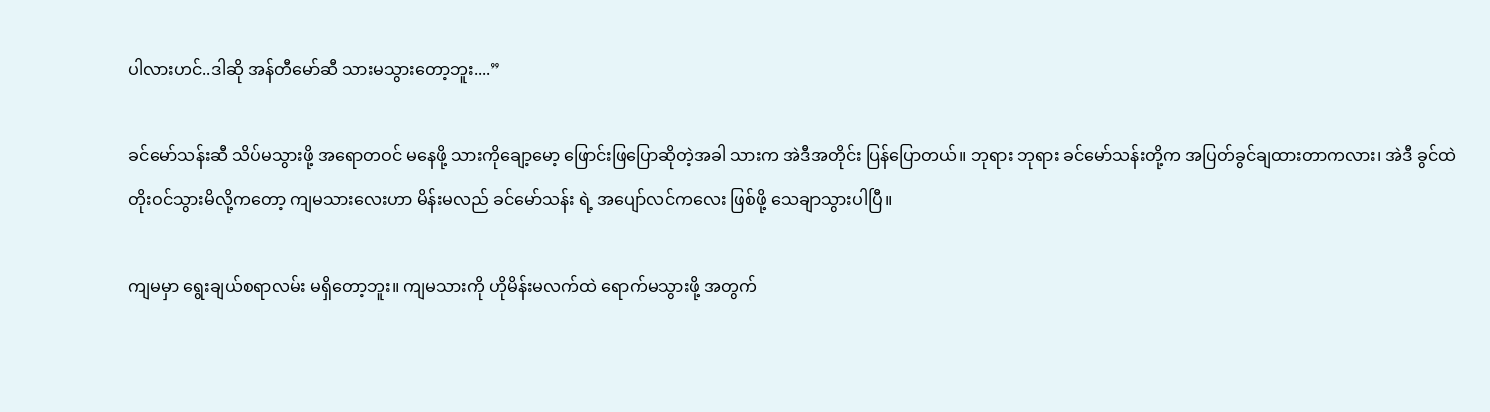ပါလားဟင်..ဒါဆို အန်တီမော်ဆီ သားမသွားတော့ဘူး....”

ခင်မော်သန်းဆီ သိပ်မသွားဖို့ အရောတဝင် မနေဖို့ သားကိုချော့မော့ ဖြောင်းဖြပြောဆိုတဲ့အခါ သားက အဲဒီအတိုင်း ပြန်ပြောတယ်။ ဘုရား ဘုရား ခင်မော်သန်းတို့က အပြတ်ခွင်ချထားတာကလား၊ အဲဒီ ခွင်ထဲ တိုးဝင်သွားမိလို့ကတော့ ကျမသားလေးဟာ မိန်းမလည် ခင်မော်သန်း ရဲ့ အပျော်လင်ကလေး ဖြစ်ဖို့ သေချာသွားပါပြီ။

ကျမမှာ ရွေးချယ်စရာလမ်း မရှိတော့ဘူး။ ကျမသားကို ဟိုမိန်းမလက်ထဲ ရောက်မသွားဖို့ အတွက်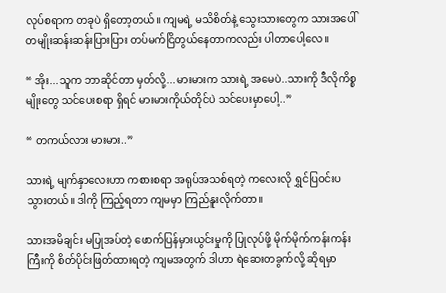လုပ်စရာက တခုပဲ ရှိတော့တယ်။ ကျမရဲ့ မသိစိတ်နဲ့ သွေးသားတွေက သားအပေါ် တမျိုးဆန်းဆန်းပြားပြား တပ်မက်ငြိတွယ်နေတာကလည်း ပါတာပေါ့လေ။

“ အိုး...သူက ဘာဆိုင်တာ မှတ်လို့...မားမားက သားရဲ့ အမေပဲ..သားကို ဒီလိုကိစ္စမျိုးတွေ သင်ပေးစရာ ရှိရင် မားမားကိုယ်တိုင်ပဲ သင်ပေးမှာပေါ့..”

“ တကယ်လား မားမား..”

သားရဲ့ မျက်နှာလေးဟာ ကစားစရာ အရုပ်အသစ်ရတဲ့ ကလေးလို ရွှင်ပြဝင်းပသွားတယ်။ ဒါကို ကြည့်ရတာ ကျမမှာ ကြည်နူးလိုက်တာ။

သားအမိချင်း မပြုအပ်တဲ့ ဖောက်ပြန်မှားယွင်းမှုကို ပြုလုပ်ဖို့ မိုက်မိုက်ကန်းကန်းကြီးကို စိတ်ပိုင်းဖြတ်ထားရတဲ့ ကျမအတွက် ဒါဟာ ရဲဆေးတခွက်လို့ ဆိုရမှာ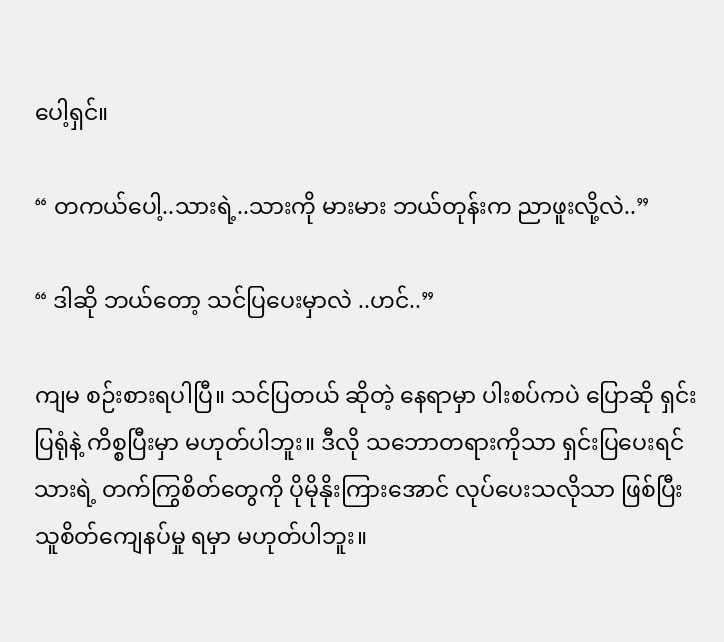ပေါ့ရှင်။

“ တကယ်ပေါ့..သားရဲ့..သားကို မားမား ဘယ်တုန်းက ညာဖူးလို့လဲ..”

“ ဒါဆို ဘယ်တော့ သင်ပြပေးမှာလဲ ..ဟင်..”

ကျမ စဉ်းစားရပါပြီ။ သင်ပြတယ် ဆိုတဲ့ နေရာမှာ ပါးစပ်ကပဲ ပြောဆို ရှင်းပြရုံနဲ့ ကိစ္စပြီးမှာ မဟုတ်ပါဘူး။ ဒီလို သဘောတရားကိုသာ ရှင်းပြပေးရင် သားရဲ့ တက်ကြွစိတ်တွေကို ပိုမိုနိုးကြားအောင် လုပ်ပေးသလိုသာ ဖြစ်ပြီး သူစိတ်ကျေနပ်မှု ရမှာ မဟုတ်ပါဘူး။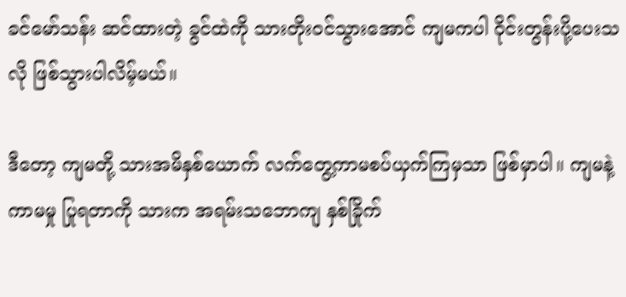ခင်မော်သန်း ဆင်ထားတဲ့ ခွင်ထဲကို သားတိုးဝင်သွားအောင် ကျမကပါ ဝိုင်းတွန်းပို့ပေးသလို ဖြစ်သွားပါလိမ့်မယ်။

ဒီတော့ ကျမတို့ သားအမိနှစ်ယောက် လက်တွေ့ကာမစပ်ယှက်ကြမှသာ ဖြစ်မှာပါ။ ကျမနဲ့ ကာမမှု ပြုရတာကို သားက အရမ်းသဘောကျ နှစ်ခြိုက်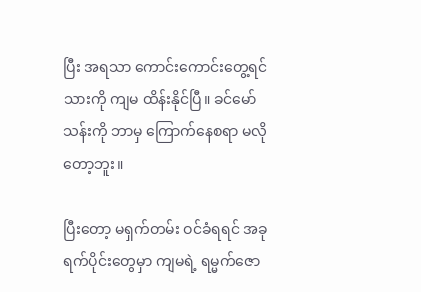ပြီး အရသာ ကောင်းကောင်းတွေ့ရင် သားကို ကျမ ထိန်းနိုင်ပြီ။ ခင်မော်သန်းကို ဘာမှ ကြောက်နေစရာ မလိုတော့ဘူး။

ပြီးတော့ မရှက်တမ်း ဝင်ခံရရင် အခုရက်ပိုင်းတွေမှာ ကျမရဲ့ ရမ္မက်ဇော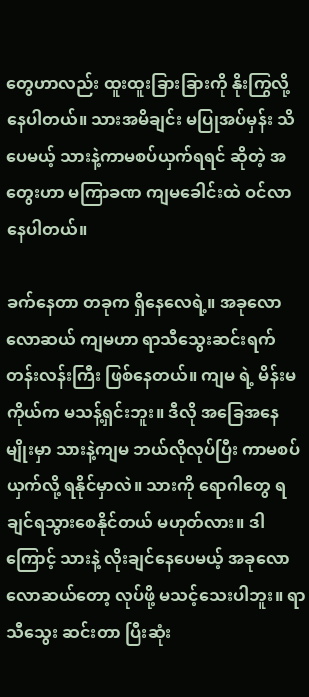တွေဟာလည်း ထူးထူးခြားခြားကို နိုးကြွလို့ နေပါတယ်။ သားအမိချင်း မပြုအပ်မှန်း သိပေမယ့် သားနဲ့ကာမစပ်ယှက်ရရင် ဆိုတဲ့ အတွေးဟာ မကြာခဏ ကျမခေါင်းထဲ ဝင်လာနေပါတယ်။

ခက်နေတာ တခုက ရှိနေလေရဲ့။ အခုလောလောဆယ် ကျမဟာ ရာသီသွေးဆင်းရက် တန်းလန်းကြီး ဖြစ်နေတယ်။ ကျမ ရဲ့ မိန်းမကိုယ်က မသန့်ရှင်းဘူး။ ဒီလို အခြေအနေမျိုးမှာ သားနဲ့ကျမ ဘယ်လိုလုပ်ပြီး ကာမစပ်ယှက်လို့ ရနိုင်မှာလဲ။ သားကို ရောဂါတွေ ရချင်ရသွားစေနိုင်တယ် မဟုတ်လား။ ဒါကြောင့် သားနဲ့ လိုးချင်နေပေမယ့် အခုလောလောဆယ်တော့ လုပ်ဖို့ မသင့်သေးပါဘူး။ ရာသီသွေး ဆင်းတာ ပြီးဆုံး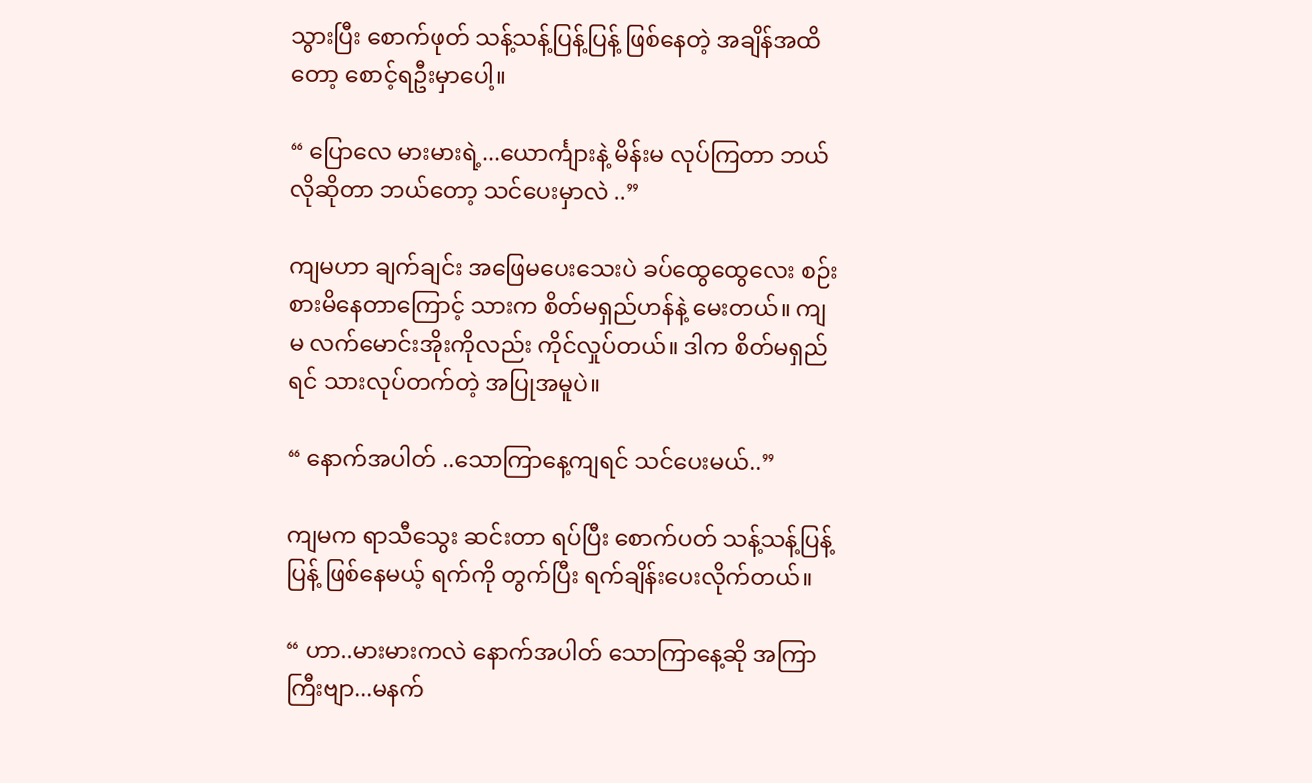သွားပြီး စောက်ဖုတ် သန့်သန့်ပြန့်ပြန့် ဖြစ်နေတဲ့ အချိန်အထိတော့ စောင့်ရဦးမှာပေါ့။

“ ပြောလေ မားမားရဲ့...ယောင်္ကျားနဲ့ မိန်းမ လုပ်ကြတာ ဘယ်လိုဆိုတာ ဘယ်တော့ သင်ပေးမှာလဲ ..”

ကျမဟာ ချက်ချင်း အဖြေမပေးသေးပဲ ခပ်ထွေထွေလေး စဉ်းစားမိနေတာကြောင့် သားက စိတ်မရှည်ဟန်နဲ့ မေးတယ်။ ကျမ လက်မောင်းအိုးကိုလည်း ကိုင်လှုပ်တယ်။ ဒါက စိတ်မရှည်ရင် သားလုပ်တက်တဲ့ အပြုအမူပဲ။

“ နောက်အပါတ် ..သောကြာနေ့ကျရင် သင်ပေးမယ်..”

ကျမက ရာသီသွေး ဆင်းတာ ရပ်ပြီး စောက်ပတ် သန့်သန့်ပြန့်ပြန့် ဖြစ်နေမယ့် ရက်ကို တွက်ပြီး ရက်ချိန်းပေးလိုက်တယ်။

“ ဟာ..မားမားကလဲ နောက်အပါတ် သောကြာနေ့ဆို အကြာကြီးဗျာ...မနက်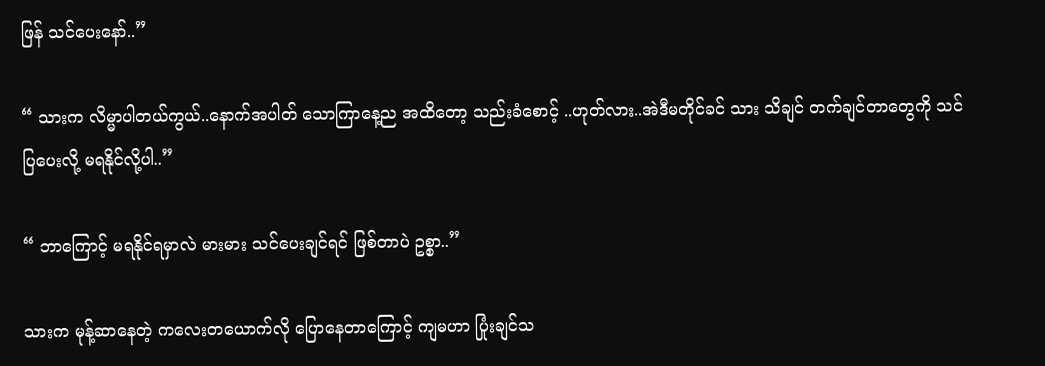ဖြန် သင်ပေးနော်..”

“ သားက လိမ္မာပါတယ်ကွယ်..နောက်အပါတ် သောကြာနေ့ည အထိတော့ သည်းခံစောင့် ..ဟုတ်လား..အဲဒီမတိုင်ခင် သား သိချင် တက်ချင်တာတွေကို သင်ပြပေးလို့ မရနိုင်လို့ပါ..”

“ ဘာကြောင့် မရနိုင်ရမှာလဲ မားမား သင်ပေးချင်ရင် ဖြစ်တာပဲ ဥစ္စာ..”

သားက မုန့်ဆာနေတဲ့ ကလေးတယောက်လို ပြောနေတာကြောင့် ကျမဟာ ပြုံးချင်သ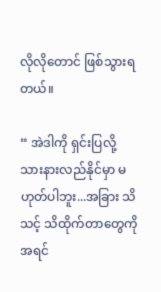လိုလိုတောင် ဖြစ်သွားရတယ်။

“ အဲဒါကို ရှင်းပြလို့ သားနားလည်နိုင်မှာ မဟုတ်ပါဘူး...အခြား သိသင့် သိထိုက်တာတွေကို အရင်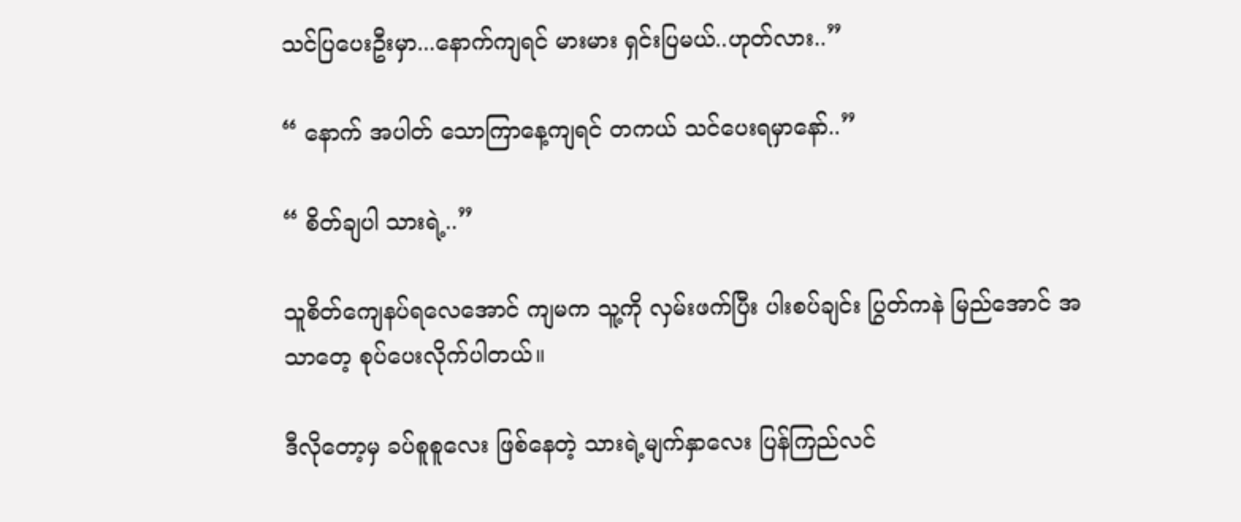သင်ပြပေးဦးမှာ...နောက်ကျရင် မားမား ရှင်းပြမယ်..ဟုတ်လား..”

“ နောက် အပါတ် သောကြာနေ့ကျရင် တကယ် သင်ပေးရမှာနော်..”

“ စိတ်ချပါ သားရဲ့..”

သူစိတ်ကျေနပ်ရလေအောင် ကျမက သူ့ကို လှမ်းဖက်ပြီး ပါးစပ်ချင်း ပြွတ်ကနဲ မြည်အောင် အသာတေ့ စုပ်ပေးလိုက်ပါတယ်။

ဒီလိုတော့မှ ခပ်စူစူလေး ဖြစ်နေတဲ့ သားရဲ့မျက်နှာလေး ပြန်ကြည်လင်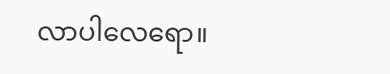လာပါလေရော။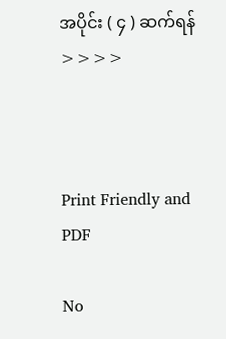အပိုင်း ( ၄ ) ဆက်ရန် >>>>



Print Friendly and PDF

No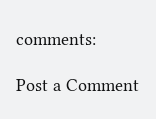comments:

Post a Comment